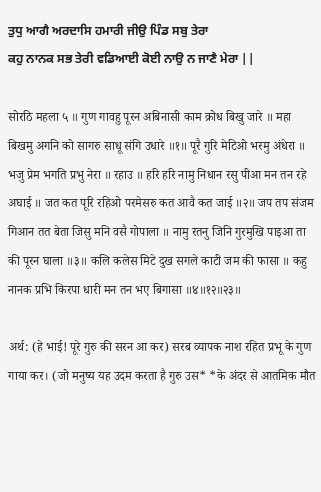ਤੁਧੁ ਆਗੈ ਅਰਦਾਸਿ ਹਮਾਰੀ ਜੀਉ ਪਿੰਡ ਸਬੁ ਤੇਰਾ
ਕਹੁ ਨਾਨਕ ਸਭ ਤੇਰੀ ਵਡਿਆਈ ਕੋਈ ਨਾਉ ਨ ਜਾਣੈ ਮੇਰਾ ||

सोरठि महला ५ ॥ गुण गावहु पूरन अबिनासी काम क्रोध बिखु जारे ॥ महा बिखमु अगनि को सागरु साधू संगि उधारे ॥१॥ पूरै गुरि मेटिओ भरमु अंधेरा ॥ भजु प्रेम भगति प्रभु नेरा ॥ रहाउ ॥ हरि हरि नामु निधान रसु पीआ मन तन रहे अघाई ॥ जत कत पूरि रहिओ परमेसरु कत आवै कत जाई ॥२॥ जप तप संजम गिआन तत बेता जिसु मनि वसै गोपाला ॥ नामु रतनु जिनि गुरमुखि पाइआ ता की पूरन घाला ॥३॥ कलि कलेस मिटे दुख सगले काटी जम की फासा ॥ कहु नानक प्रभि किरपा धारी मन तन भए बिगासा ॥४॥१२॥२३॥

अर्थ: (हे भाई! पूरे गुरु की सरन आ कर) सरब व्यापक नाश रहित प्रभू के गुण गाया कर। (जो मनुष्य यह उदम करता है गुरु उस* *के अंदर से आतमिक मौत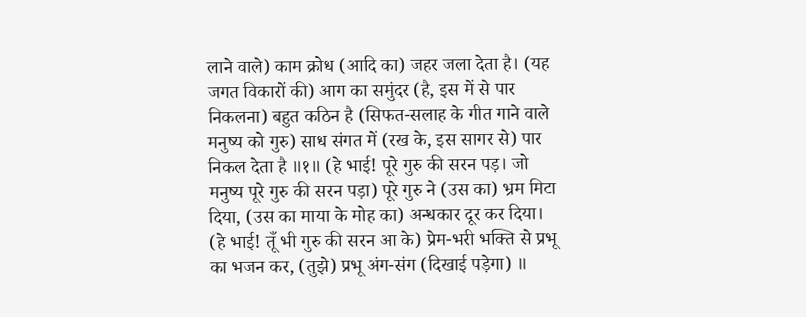लाने वाले) काम क्रोध (आदि का) जहर जला देता है। (यह जगत विकारों की) आग का समुंदर (है, इस में से पार निकलना) बहुत कठिन है (सिफत-सलाह के गीत गाने वाले मनुष्य को गुरु) साध संगत में (रख के, इस सागर से) पार निकल देता है ॥१॥ (हे भाई! पूरे गुरु की सरन पड़। जो मनुष्य पूरे गुरु की सरन पड़ा) पूरे गुरु ने (उस का) भ्रम मिटा दिया, (उस का माया के मोह का) अन्धकार दूर कर दिया। (हे भाई! तूँ भी गुरु की सरन आ के) प्रेम-भरी भक्ति से प्रभू का भजन कर, (तुझे) प्रभू अंग-संग (दिखाई पड़ेगा) ॥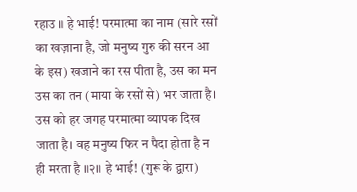रहाउ ॥ हे भाई! परमात्मा का नाम (सारे रसों का खज़ाना है, जो मनुष्य गुरु की सरन आ के इस) खजाने का रस पीता है, उस का मन उस का तन (माया के रसों से) भर जाता है। उस को हर जगह परमात्मा व्यापक दिख जाता है। वह मनुष्य फिर न पैदा होता है न ही मरता है ॥२॥ हे भाई! (गुरू के द्वारा)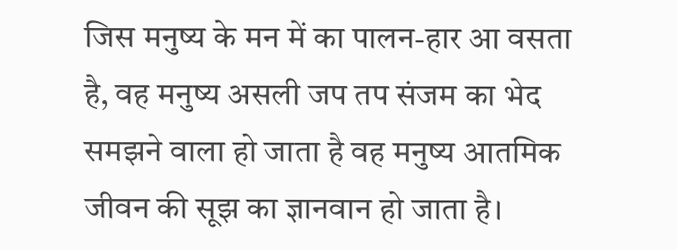जिस मनुष्य के मन में का पालन-हार आ वसता है, वह मनुष्य असली जप तप संजम का भेद समझने वाला हो जाता है वह मनुष्य आतमिक जीवन की सूझ का ज्ञानवान हो जाता है।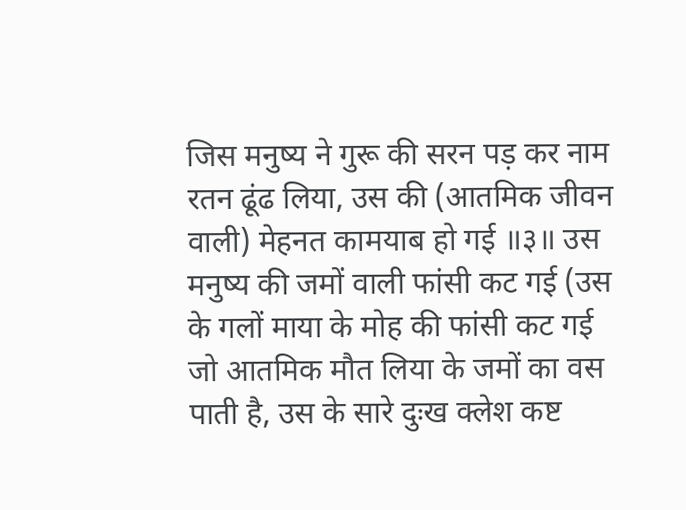जिस मनुष्य ने गुरू की सरन पड़ कर नाम रतन ढूंढ लिया, उस की (आतमिक जीवन वाली) मेहनत कामयाब हो गई ॥३॥ उस मनुष्य की जमों वाली फांसी कट गई (उस के गलों माया के मोह की फांसी कट गई जो आतमिक मौत लिया के जमों का वस पाती है, उस के सारे दुःख क्लेश कष्ट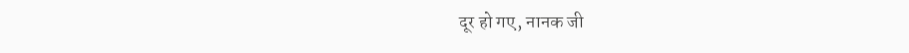दूर हो गए, नानक जी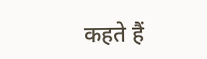कहते हैं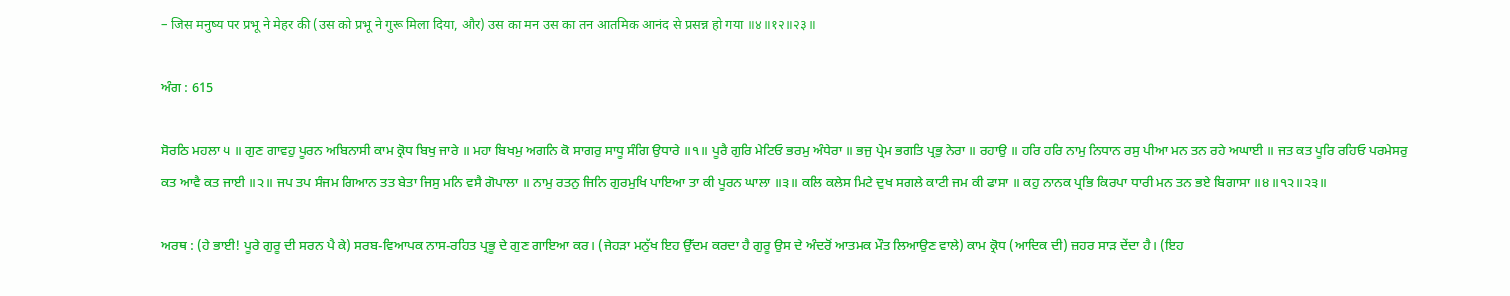– जिस मनुष्य पर प्रभू ने मेहर की (उस को प्रभू ने गुरू मिला दिया, और) उस का मन उस का तन आतमिक आनंद से प्रसन्न हो गया ॥४॥१२॥२३॥

ਅੰਗ : 615

ਸੋਰਠਿ ਮਹਲਾ ੫ ॥ ਗੁਣ ਗਾਵਹੁ ਪੂਰਨ ਅਬਿਨਾਸੀ ਕਾਮ ਕ੍ਰੋਧ ਬਿਖੁ ਜਾਰੇ ॥ ਮਹਾ ਬਿਖਮੁ ਅਗਨਿ ਕੋ ਸਾਗਰੁ ਸਾਧੂ ਸੰਗਿ ਉਧਾਰੇ ॥੧॥ ਪੂਰੈ ਗੁਰਿ ਮੇਟਿਓ ਭਰਮੁ ਅੰਧੇਰਾ ॥ ਭਜੁ ਪ੍ਰੇਮ ਭਗਤਿ ਪ੍ਰਭੁ ਨੇਰਾ ॥ ਰਹਾਉ ॥ ਹਰਿ ਹਰਿ ਨਾਮੁ ਨਿਧਾਨ ਰਸੁ ਪੀਆ ਮਨ ਤਨ ਰਹੇ ਅਘਾਈ ॥ ਜਤ ਕਤ ਪੂਰਿ ਰਹਿਓ ਪਰਮੇਸਰੁ ਕਤ ਆਵੈ ਕਤ ਜਾਈ ॥੨॥ ਜਪ ਤਪ ਸੰਜਮ ਗਿਆਨ ਤਤ ਬੇਤਾ ਜਿਸੁ ਮਨਿ ਵਸੈ ਗੋਪਾਲਾ ॥ ਨਾਮੁ ਰਤਨੁ ਜਿਨਿ ਗੁਰਮੁਖਿ ਪਾਇਆ ਤਾ ਕੀ ਪੂਰਨ ਘਾਲਾ ॥੩॥ ਕਲਿ ਕਲੇਸ ਮਿਟੇ ਦੁਖ ਸਗਲੇ ਕਾਟੀ ਜਮ ਕੀ ਫਾਸਾ ॥ ਕਹੁ ਨਾਨਕ ਪ੍ਰਭਿ ਕਿਰਪਾ ਧਾਰੀ ਮਨ ਤਨ ਭਏ ਬਿਗਾਸਾ ॥੪॥੧੨॥੨੩॥

ਅਰਥ : (ਹੇ ਭਾਈ! ਪੂਰੇ ਗੁਰੂ ਦੀ ਸਰਨ ਪੈ ਕੇ) ਸਰਬ-ਵਿਆਪਕ ਨਾਸ-ਰਹਿਤ ਪ੍ਰਭੂ ਦੇ ਗੁਣ ਗਾਇਆ ਕਰ। (ਜੇਹੜਾ ਮਨੁੱਖ ਇਹ ਉੱਦਮ ਕਰਦਾ ਹੈ ਗੁਰੂ ਉਸ ਦੇ ਅੰਦਰੋਂ ਆਤਮਕ ਮੌਤ ਲਿਆਉਣ ਵਾਲੇ) ਕਾਮ ਕ੍ਰੋਧ (ਆਦਿਕ ਦੀ) ਜ਼ਹਰ ਸਾੜ ਦੇਂਦਾ ਹੈ। (ਇਹ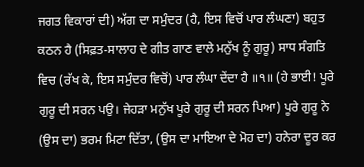ਜਗਤ ਵਿਕਾਰਾਂ ਦੀ) ਅੱਗ ਦਾ ਸਮੁੰਦਰ (ਹੈ, ਇਸ ਵਿਚੋਂ ਪਾਰ ਲੰਘਣਾ) ਬਹੁਤ ਕਠਨ ਹੈ (ਸਿਫ਼ਤ-ਸਾਲਾਹ ਦੇ ਗੀਤ ਗਾਣ ਵਾਲੇ ਮਨੁੱਖ ਨੂੰ ਗੁਰੂ) ਸਾਧ ਸੰਗਤਿ ਵਿਚ (ਰੱਖ ਕੇ, ਇਸ ਸਮੁੰਦਰ ਵਿਚੋਂ) ਪਾਰ ਲੰਘਾ ਦੇਂਦਾ ਹੈ ॥੧॥ (ਹੇ ਭਾਈ! ਪੂਰੇ ਗੁਰੂ ਦੀ ਸਰਨ ਪਉ। ਜੇਹੜਾ ਮਨੁੱਖ ਪੂਰੇ ਗੁਰੂ ਦੀ ਸਰਨ ਪਿਆ) ਪੂਰੇ ਗੁਰੂ ਨੇ (ਉਸ ਦਾ) ਭਰਮ ਮਿਟਾ ਦਿੱਤਾ, (ਉਸ ਦਾ ਮਾਇਆ ਦੇ ਮੋਹ ਦਾ) ਹਨੇਰਾ ਦੂਰ ਕਰ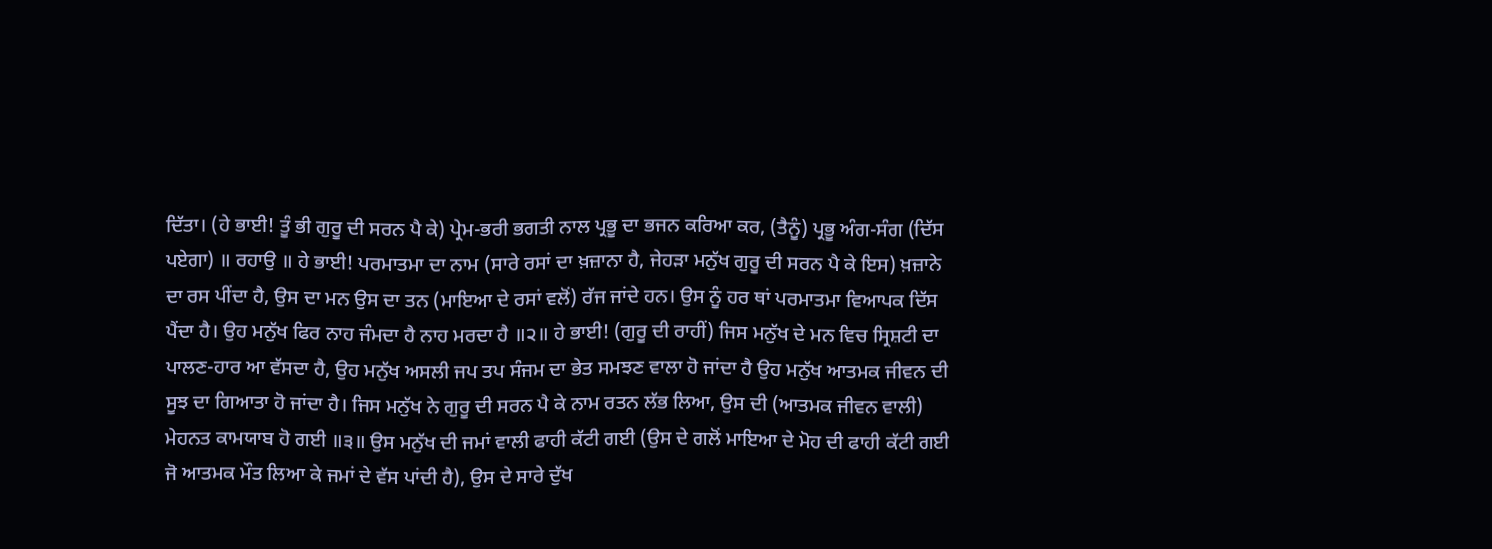ਦਿੱਤਾ। (ਹੇ ਭਾਈ! ਤੂੰ ਭੀ ਗੁਰੂ ਦੀ ਸਰਨ ਪੈ ਕੇ) ਪ੍ਰੇਮ-ਭਰੀ ਭਗਤੀ ਨਾਲ ਪ੍ਰਭੂ ਦਾ ਭਜਨ ਕਰਿਆ ਕਰ, (ਤੈਨੂੰ) ਪ੍ਰਭੂ ਅੰਗ-ਸੰਗ (ਦਿੱਸ ਪਏਗਾ) ॥ ਰਹਾਉ ॥ ਹੇ ਭਾਈ! ਪਰਮਾਤਮਾ ਦਾ ਨਾਮ (ਸਾਰੇ ਰਸਾਂ ਦਾ ਖ਼ਜ਼ਾਨਾ ਹੈ, ਜੇਹੜਾ ਮਨੁੱਖ ਗੁਰੂ ਦੀ ਸਰਨ ਪੈ ਕੇ ਇਸ) ਖ਼ਜ਼ਾਨੇ ਦਾ ਰਸ ਪੀਂਦਾ ਹੈ, ਉਸ ਦਾ ਮਨ ਉਸ ਦਾ ਤਨ (ਮਾਇਆ ਦੇ ਰਸਾਂ ਵਲੋਂ) ਰੱਜ ਜਾਂਦੇ ਹਨ। ਉਸ ਨੂੰ ਹਰ ਥਾਂ ਪਰਮਾਤਮਾ ਵਿਆਪਕ ਦਿੱਸ ਪੈਂਦਾ ਹੈ। ਉਹ ਮਨੁੱਖ ਫਿਰ ਨਾਹ ਜੰਮਦਾ ਹੈ ਨਾਹ ਮਰਦਾ ਹੈ ॥੨॥ ਹੇ ਭਾਈ! (ਗੁਰੂ ਦੀ ਰਾਹੀਂ) ਜਿਸ ਮਨੁੱਖ ਦੇ ਮਨ ਵਿਚ ਸ੍ਰਿਸ਼ਟੀ ਦਾ ਪਾਲਣ-ਹਾਰ ਆ ਵੱਸਦਾ ਹੈ, ਉਹ ਮਨੁੱਖ ਅਸਲੀ ਜਪ ਤਪ ਸੰਜਮ ਦਾ ਭੇਤ ਸਮਝਣ ਵਾਲਾ ਹੋ ਜਾਂਦਾ ਹੈ ਉਹ ਮਨੁੱਖ ਆਤਮਕ ਜੀਵਨ ਦੀ ਸੂਝ ਦਾ ਗਿਆਤਾ ਹੋ ਜਾਂਦਾ ਹੈ। ਜਿਸ ਮਨੁੱਖ ਨੇ ਗੁਰੂ ਦੀ ਸਰਨ ਪੈ ਕੇ ਨਾਮ ਰਤਨ ਲੱਭ ਲਿਆ, ਉਸ ਦੀ (ਆਤਮਕ ਜੀਵਨ ਵਾਲੀ) ਮੇਹਨਤ ਕਾਮਯਾਬ ਹੋ ਗਈ ॥੩॥ ਉਸ ਮਨੁੱਖ ਦੀ ਜਮਾਂ ਵਾਲੀ ਫਾਹੀ ਕੱਟੀ ਗਈ (ਉਸ ਦੇ ਗਲੋਂ ਮਾਇਆ ਦੇ ਮੋਹ ਦੀ ਫਾਹੀ ਕੱਟੀ ਗਈ ਜੋ ਆਤਮਕ ਮੌਤ ਲਿਆ ਕੇ ਜਮਾਂ ਦੇ ਵੱਸ ਪਾਂਦੀ ਹੈ), ਉਸ ਦੇ ਸਾਰੇ ਦੁੱਖ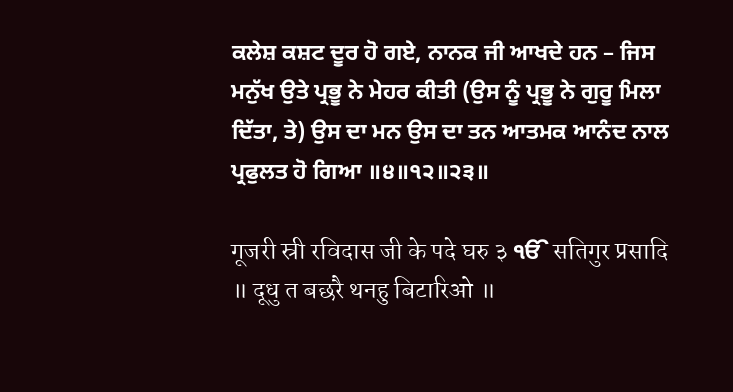ਕਲੇਸ਼ ਕਸ਼ਟ ਦੂਰ ਹੋ ਗਏ, ਨਾਨਕ ਜੀ ਆਖਦੇ ਹਨ – ਜਿਸ ਮਨੁੱਖ ਉਤੇ ਪ੍ਰਭੂ ਨੇ ਮੇਹਰ ਕੀਤੀ (ਉਸ ਨੂੰ ਪ੍ਰਭੂ ਨੇ ਗੁਰੂ ਮਿਲਾ ਦਿੱਤਾ, ਤੇ) ਉਸ ਦਾ ਮਨ ਉਸ ਦਾ ਤਨ ਆਤਮਕ ਆਨੰਦ ਨਾਲ ਪ੍ਰਫੁਲਤ ਹੋ ਗਿਆ ॥੪॥੧੨॥੨੩॥

गूजरी स्री रविदास जी के पदे घरु ३ ੴ सतिगुर प्रसादि ॥ दूधु त बछरै थनहु बिटारिओ ॥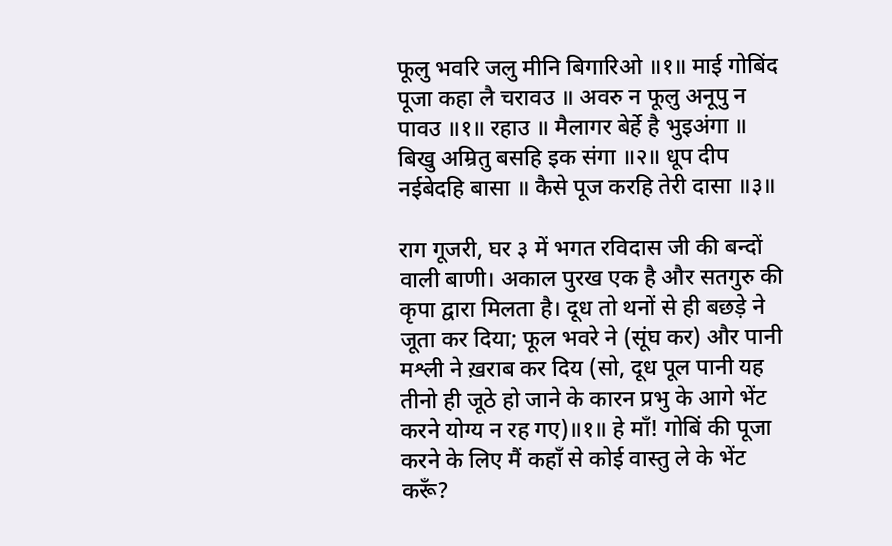फूलु भवरि जलु मीनि बिगारिओ ॥१॥ माई गोबिंद पूजा कहा लै चरावउ ॥ अवरु न फूलु अनूपु न पावउ ॥१॥ रहाउ ॥ मैलागर बेर्हे है भुइअंगा ॥ बिखु अम्रितु बसहि इक संगा ॥२॥ धूप दीप नईबेदहि बासा ॥ कैसे पूज करहि तेरी दासा ॥३॥

राग गूजरी, घर ३ में भगत रविदास जी की बन्दों वाली बाणी। अकाल पुरख एक है और सतगुरु की कृपा द्वारा मिलता है। दूध तो थनों से ही बछड़े ने जूता कर दिया; फूल भवरे ने (सूंघ कर) और पानी मश्ली ने ख़राब कर दिय (सो, दूध पूल पानी यह तीनो ही जूठे हो जाने के कारन प्रभु के आगे भेंट करने योग्य न रह गए)॥१॥ हे माँ! गोबिं की पूजा करने के लिए मैं कहाँ से कोई वास्तु ले के भेंट करूँ?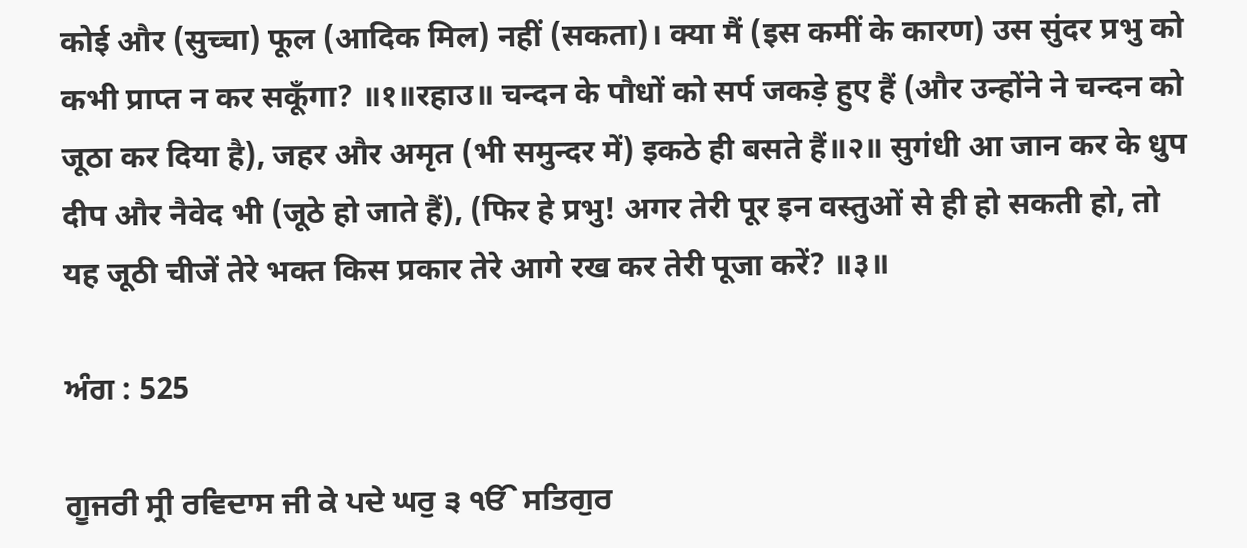कोई और (सुच्चा) फूल (आदिक मिल) नहीं (सकता)। क्या मैं (इस कमीं के कारण) उस सुंदर प्रभु को कभी प्राप्त न कर सकूँगा? ॥१॥रहाउ॥ चन्दन के पौधों को सर्प जकड़े हुए हैं (और उन्होंने ने चन्दन को जूठा कर दिया है), जहर और अमृत (भी समुन्दर में) इकठे ही बसते हैं॥२॥ सुगंधी आ जान कर के धुप दीप और नैवेद भी (जूठे हो जाते हैं), (फिर हे प्रभु! अगर तेरी पूर इन वस्तुओं से ही हो सकती हो, तो यह जूठी चीजें तेरे भक्त किस प्रकार तेरे आगे रख कर तेरी पूजा करें? ॥३॥

ਅੰਗ : 525

ਗੂਜਰੀ ਸ੍ਰੀ ਰਵਿਦਾਸ ਜੀ ਕੇ ਪਦੇ ਘਰੁ ੩ ੴ ਸਤਿਗੁਰ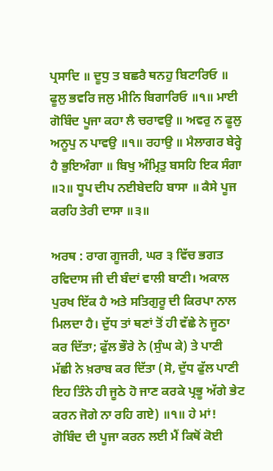ਪ੍ਰਸਾਦਿ ॥ ਦੂਧੁ ਤ ਬਛਰੈ ਥਨਹੁ ਬਿਟਾਰਿਓ ॥ ਫੂਲੁ ਭਵਰਿ ਜਲੁ ਮੀਨਿ ਬਿਗਾਰਿਓ ॥੧॥ ਮਾਈ ਗੋਬਿੰਦ ਪੂਜਾ ਕਹਾ ਲੈ ਚਰਾਵਉ ॥ ਅਵਰੁ ਨ ਫੂਲੁ ਅਨੂਪੁ ਨ ਪਾਵਉ ॥੧॥ ਰਹਾਉ ॥ ਮੈਲਾਗਰ ਬੇਰ੍ਹੇ ਹੈ ਭੁਇਅੰਗਾ ॥ ਬਿਖੁ ਅੰਮ੍ਰਿਤੁ ਬਸਹਿ ਇਕ ਸੰਗਾ ॥੨॥ ਧੂਪ ਦੀਪ ਨਈਬੇਦਹਿ ਬਾਸਾ ॥ ਕੈਸੇ ਪੂਜ ਕਰਹਿ ਤੇਰੀ ਦਾਸਾ ॥੩॥

ਅਰਥ : ਰਾਗ ਗੂਜਰੀ, ਘਰ ੩ ਵਿੱਚ ਭਗਤ ਰਵਿਦਾਸ ਜੀ ਦੀ ਬੰਦਾਂ ਵਾਲੀ ਬਾਣੀ। ਅਕਾਲ ਪੁਰਖ ਇੱਕ ਹੈ ਅਤੇ ਸਤਿਗੁਰੂ ਦੀ ਕਿਰਪਾ ਨਾਲ ਮਿਲਦਾ ਹੈ। ਦੁੱਧ ਤਾਂ ਥਣਾਂ ਤੋਂ ਹੀ ਵੱਛੇ ਨੇ ਜੂਠਾ ਕਰ ਦਿੱਤਾ; ਫੁੱਲ ਭੌਰੇ ਨੇ (ਸੁੰਘ ਕੇ) ਤੇ ਪਾਣੀ ਮੱਛੀ ਨੇ ਖ਼ਰਾਬ ਕਰ ਦਿੱਤਾ (ਸੋ, ਦੁੱਧ ਫੁੱਲ ਪਾਣੀ ਇਹ ਤਿੰਨੇ ਹੀ ਜੂਠੇ ਹੋ ਜਾਣ ਕਰਕੇ ਪ੍ਰਭੂ ਅੱਗੇ ਭੇਟ ਕਰਨ ਜੋਗੇ ਨਾ ਰਹਿ ਗਏ) ॥੧॥ ਹੇ ਮਾਂ! ਗੋਬਿੰਦ ਦੀ ਪੂਜਾ ਕਰਨ ਲਈ ਮੈਂ ਕਿਥੋਂ ਕੋਈ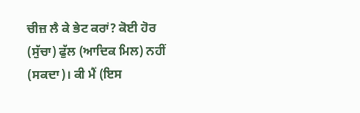ਚੀਜ਼ ਲੈ ਕੇ ਭੇਟ ਕਰਾਂ? ਕੋਈ ਹੋਰ (ਸੁੱਚਾ) ਫੁੱਲ (ਆਦਿਕ ਮਿਲ) ਨਹੀਂ (ਸਕਦਾ)। ਕੀ ਮੈਂ (ਇਸ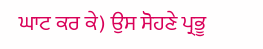ਘਾਟ ਕਰ ਕੇ) ਉਸ ਸੋਹਣੇ ਪ੍ਰਭੂ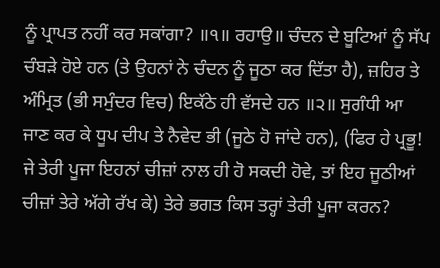ਨੂੰ ਪ੍ਰਾਪਤ ਨਹੀਂ ਕਰ ਸਕਾਂਗਾ? ॥੧॥ ਰਹਾਉ॥ ਚੰਦਨ ਦੇ ਬੂਟਿਆਂ ਨੂੰ ਸੱਪ ਚੰਬੜੇ ਹੋਏ ਹਨ (ਤੇ ਉਹਨਾਂ ਨੇ ਚੰਦਨ ਨੂੰ ਜੂਠਾ ਕਰ ਦਿੱਤਾ ਹੈ), ਜ਼ਹਿਰ ਤੇ ਅੰਮ੍ਰਿਤ (ਭੀ ਸਮੁੰਦਰ ਵਿਚ) ਇਕੱਠੇ ਹੀ ਵੱਸਦੇ ਹਨ ॥੨॥ ਸੁਗੰਧੀ ਆ ਜਾਣ ਕਰ ਕੇ ਧੂਪ ਦੀਪ ਤੇ ਨੈਵੇਦ ਭੀ (ਜੂਠੇ ਹੋ ਜਾਂਦੇ ਹਨ), (ਫਿਰ ਹੇ ਪ੍ਰਭੂ! ਜੇ ਤੇਰੀ ਪੂਜਾ ਇਹਨਾਂ ਚੀਜ਼ਾਂ ਨਾਲ ਹੀ ਹੋ ਸਕਦੀ ਹੋਵੇ, ਤਾਂ ਇਹ ਜੂਠੀਆਂ ਚੀਜ਼ਾਂ ਤੇਰੇ ਅੱਗੇ ਰੱਖ ਕੇ) ਤੇਰੇ ਭਗਤ ਕਿਸ ਤਰ੍ਹਾਂ ਤੇਰੀ ਪੂਜਾ ਕਰਨ?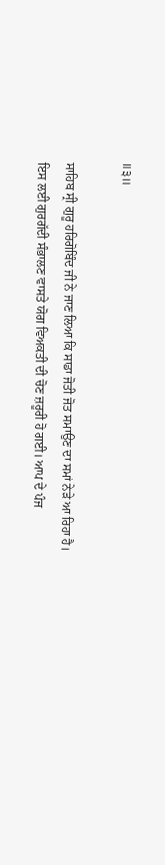॥੩॥

ਸਾਹਿਬ ਸ੍ਰੀ ਗੁਰੂ ਹਰਿਗੋਬਿੰਦ ਜੀ ਨੇ ਜਾਣ ਲਿਆ ਕਿ ਸਾਡਾ ਜੋਤੀ ਜੋਤ ਸਮਾਉਣ ਦਾ ਸਮਾਂ ਨੇੜੇ ਆ ਰਿਹਾ ਹੈ।
ਇਸ ਲਈ ਗੁਰਗੱਦੀ ਸੰਭਾਲਣ ਵਾਸਤੇ ਯੋਗ ਵਿਅਕਤੀ ਦੀ ਚੋਣ ਜ਼ਰੂਰੀ ਹੋ ਗਈ। ਆਪ ਦੇ ਪੰਜ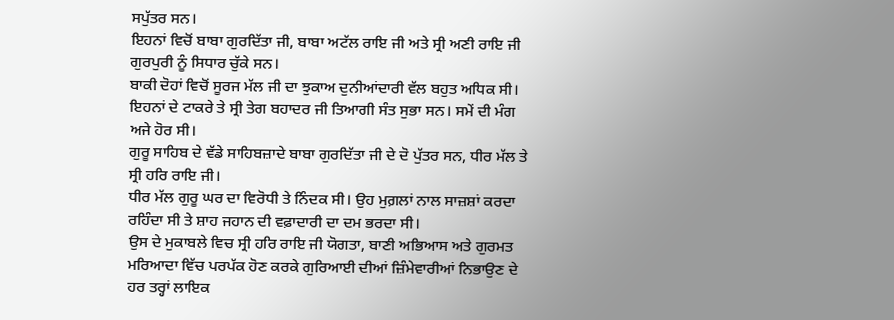ਸਪੁੱਤਰ ਸਨ।
ਇਹਨਾਂ ਵਿਚੋਂ ਬਾਬਾ ਗੁਰਦਿੱਤਾ ਜੀ, ਬਾਬਾ ਅਟੱਲ ਰਾਇ ਜੀ ਅਤੇ ਸ੍ਰੀ ਅਣੀ ਰਾਇ ਜੀ ਗੁਰਪੁਰੀ ਨੂੰ ਸਿਧਾਰ ਚੁੱਕੇ ਸਨ।
ਬਾਕੀ ਦੋਹਾਂ ਵਿਚੋਂ ਸੂਰਜ ਮੱਲ ਜੀ ਦਾ ਝੁਕਾਅ ਦੁਨੀਆਂਦਾਰੀ ਵੱਲ ਬਹੁਤ ਅਧਿਕ ਸੀ। ਇਹਨਾਂ ਦੇ ਟਾਕਰੇ ਤੇ ਸ੍ਰੀ ਤੇਗ ਬਹਾਦਰ ਜੀ ਤਿਆਗੀ ਸੰਤ ਸੁਭਾ ਸਨ। ਸਮੇਂ ਦੀ ਮੰਗ ਅਜੇ ਹੋਰ ਸੀ।
ਗੁਰੂ ਸਾਹਿਬ ਦੇ ਵੱਡੇ ਸਾਹਿਬਜ਼ਾਦੇ ਬਾਬਾ ਗੁਰਦਿੱਤਾ ਜੀ ਦੇ ਦੋ ਪੁੱਤਰ ਸਨ, ਧੀਰ ਮੱਲ ਤੇ ਸ੍ਰੀ ਹਰਿ ਰਾਇ ਜੀ।
ਧੀਰ ਮੱਲ ਗੁਰੂ ਘਰ ਦਾ ਵਿਰੋਧੀ ਤੇ ਨਿੰਦਕ ਸੀ। ਉਹ ਮੁਗ਼ਲਾਂ ਨਾਲ ਸਾਜ਼ਸ਼ਾਂ ਕਰਦਾ ਰਹਿੰਦਾ ਸੀ ਤੇ ਸ਼ਾਹ ਜਹਾਨ ਦੀ ਵਫ਼ਾਦਾਰੀ ਦਾ ਦਮ ਭਰਦਾ ਸੀ।
ਉਸ ਦੇ ਮੁਕਾਬਲੇ ਵਿਚ ਸ੍ਰੀ ਹਰਿ ਰਾਇ ਜੀ ਯੋਗਤਾ, ਬਾਣੀ ਅਭਿਆਸ ਅਤੇ ਗੁਰਮਤ ਮਰਿਆਦਾ ਵਿੱਚ ਪਰਪੱਕ ਹੋਣ ਕਰਕੇ ਗੁਰਿਆਈ ਦੀਆਂ ਜ਼ਿੰਮੇਵਾਰੀਆਂ ਨਿਭਾਉਣ ਦੇ ਹਰ ਤਰ੍ਹਾਂ ਲਾਇਕ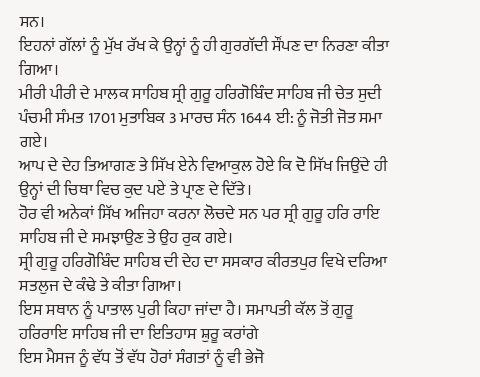ਸਨ।
ਇਹਨਾਂ ਗੱਲਾਂ ਨੂੰ ਮੁੱਖ ਰੱਖ ਕੇ ਉਨ੍ਹਾਂ ਨੂੰ ਹੀ ਗੁਰਗੱਦੀ ਸੌਂਪਣ ਦਾ ਨਿਰਣਾ ਕੀਤਾ ਗਿਆ।
ਮੀਰੀ ਪੀਰੀ ਦੇ ਮਾਲਕ ਸਾਹਿਬ ਸ੍ਰੀ ਗੁਰੂ ਹਰਿਗੋਬਿੰਦ ਸਾਹਿਬ ਜੀ ਚੇਤ ਸੁਦੀ ਪੰਚਮੀ ਸੰਮਤ 1701 ਮੁਤਾਬਿਕ 3 ਮਾਰਚ ਸੰਨ 1644 ਈ: ਨੂੰ ਜੋਤੀ ਜੋਤ ਸਮਾ ਗਏ।
ਆਪ ਦੇ ਦੇਹ ਤਿਆਗਣ ਤੇ ਸਿੱਖ ਏਨੇ ਵਿਆਕੁਲ ਹੋਏ ਕਿ ਦੋ ਸਿੱਖ ਜਿਉਂਦੇ ਹੀ ਉਨ੍ਹਾਂ ਦੀ ਚਿਥਾ ਵਿਚ ਕੁਦ ਪਏ ਤੇ ਪ੍ਰਾਣ ਦੇ ਦਿੱਤੇ।
ਹੋਰ ਵੀ ਅਨੇਕਾਂ ਸਿੱਖ ਅਜਿਹਾ ਕਰਨਾ ਲੋਚਦੇ ਸਨ ਪਰ ਸ੍ਰੀ ਗੁਰੂ ਹਰਿ ਰਾਇ ਸਾਹਿਬ ਜੀ ਦੇ ਸਮਝਾਉਣ ਤੇ ਉਹ ਰੁਕ ਗਏ।
ਸ੍ਰੀ ਗੁਰੂ ਹਰਿਗੋਬਿੰਦ ਸਾਹਿਬ ਦੀ ਦੇਹ ਦਾ ਸਸਕਾਰ ਕੀਰਤਪੁਰ ਵਿਖੇ ਦਰਿਆ ਸਤਲੁਜ ਦੇ ਕੰਢੇ ਤੇ ਕੀਤਾ ਗਿਆ।
ਇਸ ਸਥਾਨ ਨੂੰ ਪਾਤਾਲ ਪੁਰੀ ਕਿਹਾ ਜਾਂਦਾ ਹੈ। ਸਮਾਪਤੀ ਕੱਲ ਤੋਂ ਗੁਰੂ ਹਰਿਰਾਇ ਸਾਹਿਬ ਜੀ ਦਾ ਇਤਿਹਾਸ ਸ਼ੁਰੂ ਕਰਾਂਗੇ
ਇਸ ਮੈਸਜ ਨੂੰ ਵੱਧ ਤੋਂ ਵੱਧ ਹੋਰਾਂ ਸੰਗਤਾਂ ਨੂੰ ਵੀ ਭੇਜੋ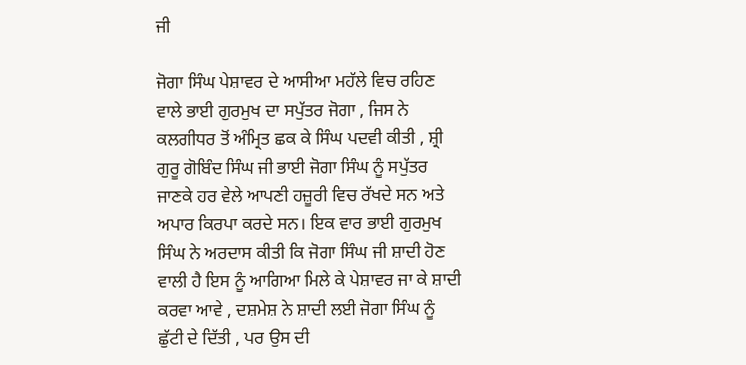ਜੀ

ਜੋਗਾ ਸਿੰਘ ਪੇਸ਼ਾਵਰ ਦੇ ਆਸੀਆ ਮਹੱਲੇ ਵਿਚ ਰਹਿਣ ਵਾਲੇ ਭਾਈ ਗੁਰਮੁਖ ਦਾ ਸਪੁੱਤਰ ਜੋਗਾ , ਜਿਸ ਨੇ ਕਲਗੀਧਰ ਤੋਂ ਅੰਮ੍ਰਿਤ ਛਕ ਕੇ ਸਿੰਘ ਪਦਵੀ ਕੀਤੀ , ਸ਼੍ਰੀ ਗੁਰੂ ਗੋਬਿੰਦ ਸਿੰਘ ਜੀ ਭਾਈ ਜੋਗਾ ਸਿੰਘ ਨੂੰ ਸਪੁੱਤਰ ਜਾਣਕੇ ਹਰ ਵੇਲੇ ਆਪਣੀ ਹਜ਼ੂਰੀ ਵਿਚ ਰੱਖਦੇ ਸਨ ਅਤੇ ਅਪਾਰ ਕਿਰਪਾ ਕਰਦੇ ਸਨ। ਇਕ ਵਾਰ ਭਾਈ ਗੁਰਮੁਖ ਸਿੰਘ ਨੇ ਅਰਦਾਸ ਕੀਤੀ ਕਿ ਜੋਗਾ ਸਿੰਘ ਜੀ ਸ਼ਾਦੀ ਹੋਣ ਵਾਲੀ ਹੈ ਇਸ ਨੂੰ ਆਗਿਆ ਮਿਲੇ ਕੇ ਪੇਸ਼ਾਵਰ ਜਾ ਕੇ ਸ਼ਾਦੀ ਕਰਵਾ ਆਵੇ , ਦਸ਼ਮੇਸ਼ ਨੇ ਸ਼ਾਦੀ ਲਈ ਜੋਗਾ ਸਿੰਘ ਨੂੰ ਛੁੱਟੀ ਦੇ ਦਿੱਤੀ , ਪਰ ਉਸ ਦੀ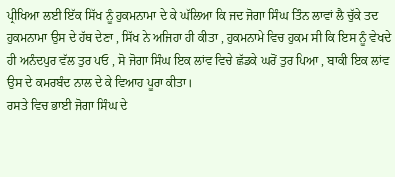ਪ੍ਰੀਖਿਆ ਲਈ ਇੱਕ ਸਿੱਖ ਨੂੰ ਹੁਕਮਨਾਮਾ ਦੇ ਕੇ ਘੱਲਿਆ ਕਿ ਜਦ ਜੋਗਾ ਸਿੰਘ ਤਿੰਨ ਲਾਵਾਂ ਲੈ ਚੁੱਕੇ ਤਦ ਹੁਕਮਨਾਮਾ ਉਸ ਦੇ ਹੱਥ ਦੇਣਾ , ਸਿੱਖ ਨੇ ਅਜਿਹਾ ਹੀ ਕੀਤਾ , ਹੁਕਮਨਾਮੇ ਵਿਚ ਹੁਕਮ ਸੀ ਕਿ ਇਸ ਨੂੰ ਵੇਖਦੇ ਹੀ ਅਨੰਦਪੁਰ ਵੱਲ ਤੁਰ ਪਓ , ਸੋ ਜੋਗਾ ਸਿੰਘ ਇਕ ਲਾਂਵ ਵਿਚੇ ਛੱਡਕੇ ਘਰੋਂ ਤੁਰ ਪਿਆ , ਬਾਕੀ ਇਕ ਲਾਂਵ ਉਸ ਦੇ ਕਮਰਬੰਦ ਨਾਲ ਦੇ ਕੇ ਵਿਆਹ ਪੂਰਾ ਕੀਤਾ।
ਰਸਤੇ ਵਿਚ ਭਾਈ ਜੋਗਾ ਸਿੰਘ ਦੇ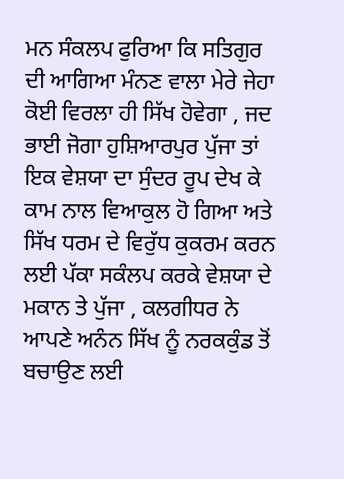ਮਨ ਸੰਕਲਪ ਫੁਰਿਆ ਕਿ ਸਤਿਗੁਰ ਦੀ ਆਗਿਆ ਮੰਨਣ ਵਾਲਾ ਮੇਰੇ ਜੇਹਾ ਕੋਈ ਵਿਰਲਾ ਹੀ ਸਿੱਖ ਹੋਵੇਗਾ , ਜਦ ਭਾਈ ਜੋਗਾ ਹੁਸ਼ਿਆਰਪੁਰ ਪੁੱਜਾ ਤਾਂ ਇਕ ਵੇਸ਼ਯਾ ਦਾ ਸੁੰਦਰ ਰੂਪ ਦੇਖ ਕੇ ਕਾਮ ਨਾਲ ਵਿਆਕੁਲ ਹੋ ਗਿਆ ਅਤੇ ਸਿੱਖ ਧਰਮ ਦੇ ਵਿਰੁੱਧ ਕੁਕਰਮ ਕਰਨ ਲਈ ਪੱਕਾ ਸਕੰਲਪ ਕਰਕੇ ਵੇਸ਼ਯਾ ਦੇ ਮਕਾਨ ਤੇ ਪੁੱਜਾ , ਕਲਗੀਧਰ ਨੇ ਆਪਣੇ ਅਨੰਨ ਸਿੱਖ ਨੂੰ ਨਰਕਕੁੰਡ ਤੋਂ ਬਚਾਉਣ ਲਈ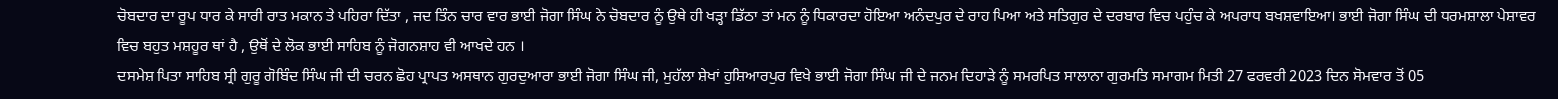ਚੋਬਦਾਰ ਦਾ ਰੂਪ ਧਾਰ ਕੇ ਸਾਰੀ ਰਾਤ ਮਕਾਨ ਤੇ ਪਹਿਰਾ ਦਿੱਤਾ , ਜਦ ਤਿੰਨ ਚਾਰ ਵਾਰ ਭਾਈ ਜੋਗਾ ਸਿੰਘ ਨੇ ਚੋਬਦਾਰ ਨੂੰ ਉਥੇ ਹੀ ਖੜ੍ਹਾ ਡਿੱਠਾ ਤਾਂ ਮਨ ਨੂੰ ਧਿਕਾਰਦਾ ਹੋਇਆ ਅਨੰਦਪੁਰ ਦੇ ਰਾਹ ਪਿਆ ਅਤੇ ਸਤਿਗੁਰ ਦੇ ਦਰਬਾਰ ਵਿਚ ਪਹੁੰਚ ਕੇ ਅਪਰਾਧ ਬਖਸ਼ਵਾਇਆ। ਭਾਈ ਜੋਗਾ ਸਿੰਘ ਦੀ ਧਰਮਸ਼ਾਲਾ ਪੇਸ਼ਾਵਰ ਵਿਚ ਬਹੁਤ ਮਸ਼ਹੂਰ ਥਾਂ ਹੈ , ਉਥੋਂ ਦੇ ਲੋਕ ਭਾਈ ਸਾਹਿਬ ਨੂੰ ਜੋਗਨਸ਼ਾਹ ਵੀ ਆਖਦੇ ਹਨ ।
ਦਸਮੇਸ਼ ਪਿਤਾ ਸਾਹਿਬ ਸ੍ਰੀ ਗੁਰੂ ਗੋਬਿੰਦ ਸਿੰਘ ਜੀ ਦੀ ਚਰਨ ਛੋਹ ਪ੍ਰਾਪਤ ਅਸਥਾਨ ਗੁਰਦੁਆਰਾ ਭਾਈ ਜੋਗਾ ਸਿੰਘ ਜੀ, ਮੁਹੱਲਾ ਸ਼ੇਖਾਂ ਹੁਸ਼ਿਆਰਪੁਰ ਵਿਖੇ ਭਾਈ ਜੋਗਾ ਸਿੰਘ ਜੀ ਦੇ ਜਨਮ ਦਿਹਾੜੇ ਨੂੰ ਸਮਰਪਿਤ ਸਾਲਾਨਾ ਗੁਰਮਤਿ ਸਮਾਗਮ ਮਿਤੀ 27 ਫਰਵਰੀ 2023 ਦਿਨ ਸੋਮਵਾਰ ਤੋਂ 05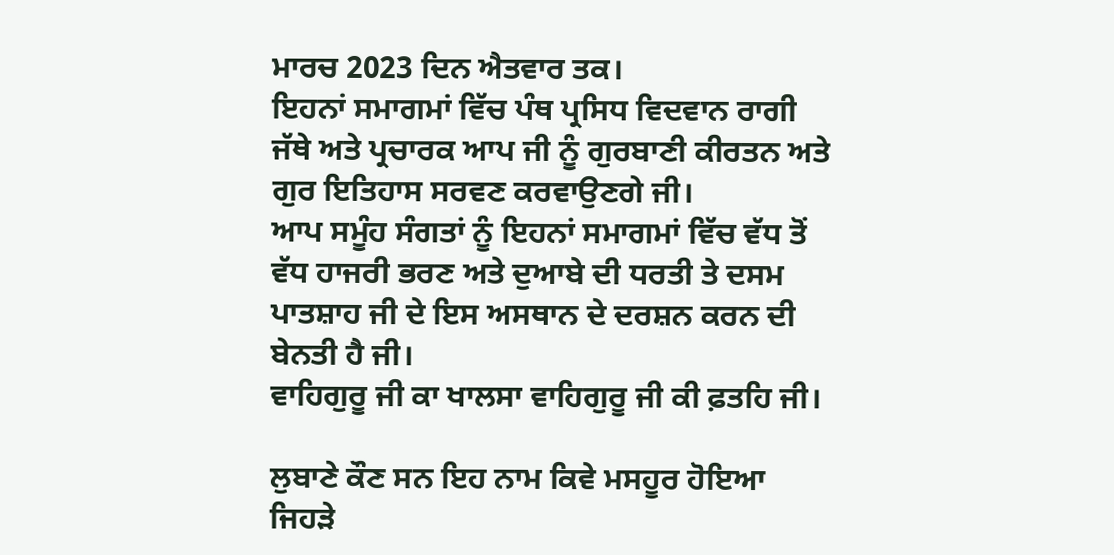ਮਾਰਚ 2023 ਦਿਨ ਐਤਵਾਰ ਤਕ।
ਇਹਨਾਂ ਸਮਾਗਮਾਂ ਵਿੱਚ ਪੰਥ ਪ੍ਰਸਿਧ ਵਿਦਵਾਨ ਰਾਗੀ ਜੱਥੇ ਅਤੇ ਪ੍ਰਚਾਰਕ ਆਪ ਜੀ ਨੂੰ ਗੁਰਬਾਣੀ ਕੀਰਤਨ ਅਤੇ ਗੁਰ ਇਤਿਹਾਸ ਸਰਵਣ ਕਰਵਾਉਣਗੇ ਜੀ।
ਆਪ ਸਮੂੰਹ ਸੰਗਤਾਂ ਨੂੰ ਇਹਨਾਂ ਸਮਾਗਮਾਂ ਵਿੱਚ ਵੱਧ ਤੋਂ ਵੱਧ ਹਾਜਰੀ ਭਰਣ ਅਤੇ ਦੁਆਬੇ ਦੀ ਧਰਤੀ ਤੇ ਦਸਮ ਪਾਤਸ਼ਾਹ ਜੀ ਦੇ ਇਸ ਅਸਥਾਨ ਦੇ ਦਰਸ਼ਨ ਕਰਨ ਦੀ ਬੇਨਤੀ ਹੈ ਜੀ।
ਵਾਹਿਗੁਰੂ ਜੀ ਕਾ ਖਾਲਸਾ ਵਾਹਿਗੁਰੂ ਜੀ ਕੀ ਫ਼ਤਹਿ ਜੀ।

ਲੁਬਾਣੇ ਕੌਣ ਸਨ ਇਹ ਨਾਮ ਕਿਵੇ ਮਸਹੂਰ ਹੋਇਆ ਜਿਹੜੇ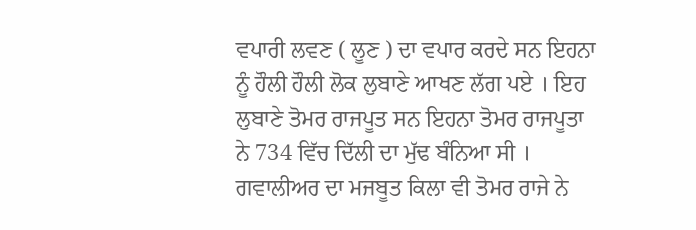ਵਪਾਰੀ ਲਵਣ ( ਲੂਣ ) ਦਾ ਵਪਾਰ ਕਰਦੇ ਸਨ ਇਹਨਾ ਨੂੰ ਹੌਲੀ ਹੌਲੀ ਲੋਕ ਲੁਬਾਣੇ ਆਖਣ ਲੱਗ ਪਏ । ਇਹ ਲੁਬਾਣੇ ਤੋਮਰ ਰਾਜਪੂਤ ਸਨ ਇਹਨਾ ਤੋਮਰ ਰਾਜਪੂਤਾ ਨੇ 734 ਵਿੱਚ ਦਿੱਲੀ ਦਾ ਮੁੱਢ ਬੰਨਿਆ ਸੀ । ਗਵਾਲੀਅਰ ਦਾ ਮਜਬੂਤ ਕਿਲਾ ਵੀ ਤੋਮਰ ਰਾਜੇ ਨੇ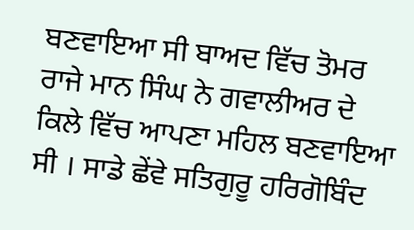ਬਣਵਾਇਆ ਸੀ ਬਾਅਦ ਵਿੱਚ ਤੋਮਰ ਰਾਜੇ ਮਾਨ ਸਿੰਘ ਨੇ ਗਵਾਲੀਅਰ ਦੇ ਕਿਲੇ ਵਿੱਚ ਆਪਣਾ ਮਹਿਲ ਬਣਵਾਇਆ ਸੀ । ਸਾਡੇ ਛੇਂਵੇ ਸਤਿਗੁਰੂ ਹਰਿਗੋਬਿੰਦ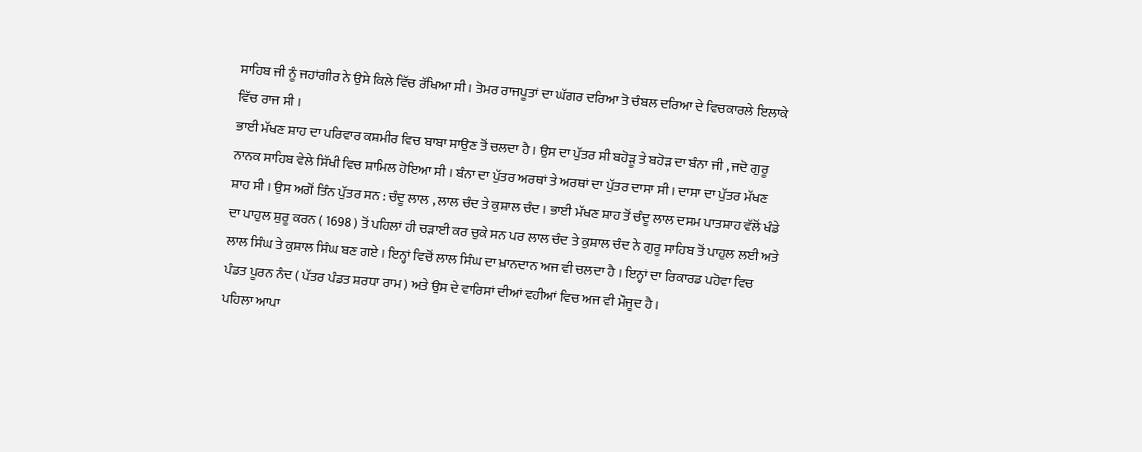ਸਾਹਿਬ ਜੀ ਨੂੰ ਜਹਾਂਗੀਰ ਨੇ ਉਸੇ ਕਿਲੇ ਵਿੱਚ ਰੱਖਿਆ ਸੀ । ਤੋਮਰ ਰਾਜਪੂਤਾਂ ਦਾ ਘੱਗਰ ਦਰਿਆ ਤੋ ਚੰਬਲ ਦਰਿਆ ਦੇ ਵਿਚਕਾਰਲੇ ਇਲਾਕੇ ਵਿੱਚ ਰਾਜ ਸੀ ।
ਭਾਈ ਮੱਖਣ ਸ਼ਾਹ ਦਾ ਪਰਿਵਾਰ ਕਸ਼ਮੀਰ ਵਿਚ ਬਾਬਾ ਸਾਉਣ ਤੋਂ ਚਲਦਾ ਹੈ । ਉਸ ਦਾ ਪੁੱਤਰ ਸੀ ਬਹੋੜੂ ਤੇ ਬਹੋੜ ਦਾ ਬੰਨਾ ਜੀ , ਜਦੋ ਗੁਰੂ ਨਾਨਕ ਸਾਹਿਬ ਵੇਲੇ ਸਿੱਖੀ ਵਿਚ ਸ਼ਾਮਿਲ ਹੋਇਆ ਸੀ । ਬੰਨਾ ਦਾ ਪੁੱਤਰ ਅਰਥਾਂ ਤੇ ਅਰਥਾਂ ਦਾ ਪੁੱਤਰ ਦਾਸਾ ਸੀ । ਦਾਸਾ ਦਾ ਪੁੱਤਰ ਮੱਖਣ ਸ਼ਾਹ ਸੀ । ਉਸ ਅਗੋਂ ਤਿੰਨ ਪੁੱਤਰ ਸਨ : ਚੰਦੂ ਲਾਲ , ਲਾਲ ਚੰਦ ਤੇ ਕੁਸ਼ਾਲ ਚੰਦ । ਭਾਈ ਮੱਖਣ ਸ਼ਾਹ ਤੋਂ ਚੰਦੂ ਲਾਲ ਦਸਮ ਪਾਤਸ਼ਾਹ ਵੱਲੋਂ ਖੰਡੇ ਦਾ ਪਾਹੁਲ ਸ਼ੁਰੂ ਕਰਨ ( 1698 ) ਤੋਂ ਪਹਿਲਾਂ ਹੀ ਚੜਾਈ ਕਰ ਚੁਕੇ ਸਨ ਪਰ ਲਾਲ ਚੰਦ ਤੇ ਕੁਸ਼ਾਲ ਚੰਦ ਨੇ ਗੁਰੂ ਸਾਹਿਬ ਤੋਂ ਪਾਹੁਲ ਲਈ ਅਤੇ ਲਾਲ ਸਿੰਘ ਤੇ ਕੁਸ਼ਾਲ ਸਿੰਘ ਬਣ ਗਏ । ਇਨ੍ਹਾਂ ਵਿਚੋਂ ਲਾਲ ਸਿੰਘ ਦਾ ਖ਼ਾਨਦਾਨ ਅਜ ਵੀ ਚਲਦਾ ਹੈ । ਇਨ੍ਹਾਂ ਦਾ ਰਿਕਾਰਡ ਪਹੋਵਾ ਵਿਚ ਪੰਡਤ ਪੂਰਨ ਨੰਦ ( ਪੱਤਰ ਪੰਡਤ ਸ਼ਰਧਾ ਰਾਮ ) ਅਤੇ ਉਸ ਦੇ ਵਾਰਿਸਾਂ ਦੀਆਂ ਵਹੀਆਂ ਵਿਚ ਅਜ ਵੀ ਮੌਜੂਦ ਹੈ ।
ਪਹਿਲਾ ਆਪਾ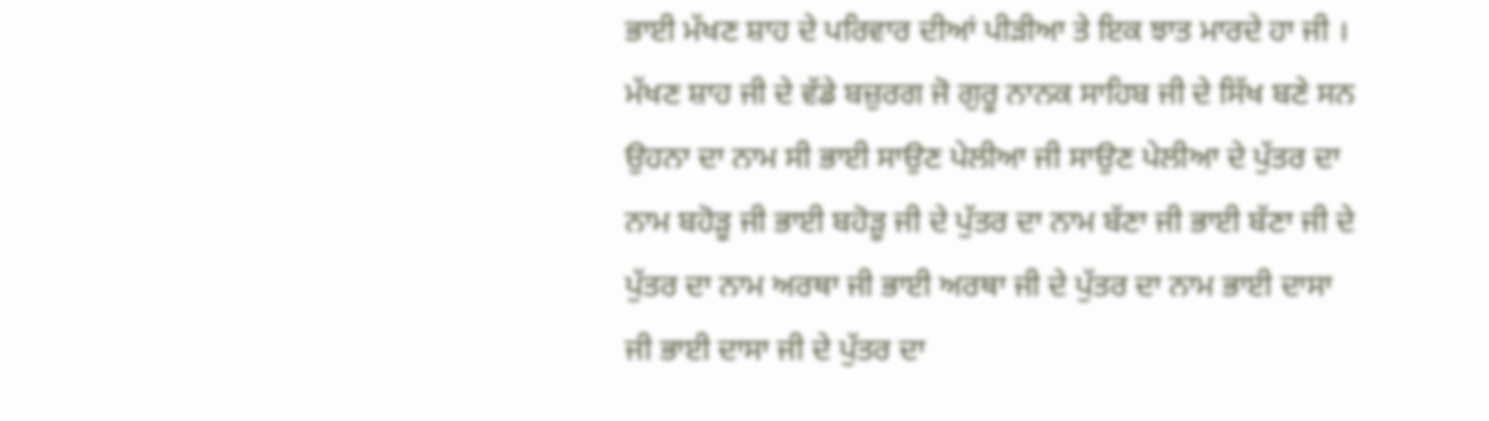ਭਾਈ ਮੱਖਣ ਸ਼ਾਹ ਦੇ ਪਰਿਵਾਰ ਦੀਆਂ ਪੀੜੀਆ ਤੇ ਇਕ ਝਾਤ ਮਾਰਦੇ ਹਾ ਜੀ ।
ਮੱਖਣ ਸ਼ਾਹ ਜੀ ਦੇ ਵੱਡੇ ਬਜ਼ੁਰਗ ਜੋ ਗੁਰੂ ਨਾਨਕ ਸਾਹਿਬ ਜੀ ਦੇ ਸਿੱਖ ਬਣੇ ਸਨ ਉਹਨਾ ਦਾ ਨਾਮ ਸੀ ਭਾਈ ਸਾਉਣ ਪੇਲੀਆ ਜੀ ਸਾਉਣ ਪੇਲੀਆ ਦੇ ਪੁੱਤਰ ਦਾ ਨਾਮ ਬਹੋੜੂ ਜੀ ਭਾਈ ਬਹੋੜੂ ਜੀ ਦੇ ਪੁੱਤਰ ਦਾ ਨਾਮ ਬੱਣਾ ਜੀ ਭਾਈ ਬੱਣਾ ਜੀ ਦੇ ਪੁੱਤਰ ਦਾ ਨਾਮ ਅਰਥਾ ਜੀ ਭਾਈ ਅਰਥਾ ਜੀ ਦੇ ਪੁੱਤਰ ਦਾ ਨਾਮ ਭਾਈ ਦਾਸਾ ਜੀ ਭਾਈ ਦਾਸਾ ਜੀ ਦੇ ਪੁੱਤਰ ਦਾ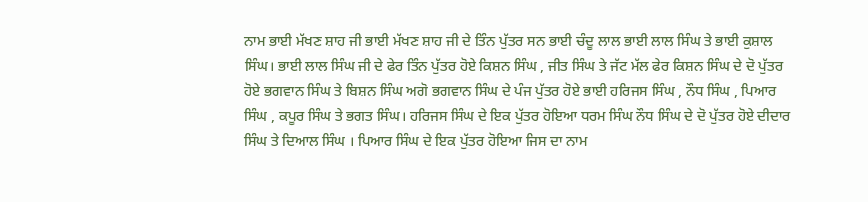ਨਾਮ ਭਾਈ ਮੱਖਣ ਸ਼ਾਹ ਜੀ ਭਾਈ ਮੱਖਣ ਸ਼ਾਹ ਜੀ ਦੇ ਤਿੰਨ ਪੁੱਤਰ ਸਨ ਭਾਈ ਚੰਦੂ ਲਾਲ ਭਾਈ ਲਾਲ ਸਿੰਘ ਤੇ ਭਾਈ ਕੁਸ਼ਾਲ ਸਿੰਘ। ਭਾਈ ਲਾਲ ਸਿੰਘ ਜੀ ਦੇ ਫੇਰ ਤਿੰਨ ਪੁੱਤਰ ਹੋਏ ਕਿਸ਼ਨ ਸਿੰਘ , ਜੀਤ ਸਿੰਘ ਤੇ ਜੱਟ ਮੱਲ ਫੇਰ ਕਿਸ਼ਨ ਸਿੰਘ ਦੇ ਦੋ ਪੁੱਤਰ ਹੋਏ ਭਗਵਾਨ ਸਿੰਘ ਤੇ ਬਿਸ਼ਨ ਸਿੰਘ ਅਗੋ ਭਗਵਾਨ ਸਿੰਘ ਦੇ ਪੰਜ ਪੁੱਤਰ ਹੋਏ ਭਾਈ ਹਰਿਜਸ ਸਿੰਘ , ਨੌਧ ਸਿੰਘ , ਪਿਆਰ ਸਿੰਘ , ਕਪੂਰ ਸਿੰਘ ਤੇ ਭਗਤ ਸਿੰਘ। ਹਰਿਜਸ ਸਿੰਘ ਦੇ ਇਕ ਪੁੱਤਰ ਹੋਇਆ ਧਰਮ ਸਿੰਘ ਨੌਧ ਸਿੰਘ ਦੇ ਦੋ ਪੁੱਤਰ ਹੋਏ ਦੀਦਾਰ ਸਿੰਘ ਤੇ ਦਿਆਲ ਸਿੰਘ । ਪਿਆਰ ਸਿੰਘ ਦੇ ਇਕ ਪੁੱਤਰ ਹੋਇਆ ਜਿਸ ਦਾ ਨਾਮ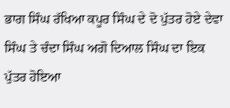ਭਾਗ ਸਿੰਘ ਰੱਖਿਆ ਕਪੂਰ ਸਿੰਘ ਦੇ ਦੋ ਪੁੱਤਰ ਹੋਏ ਦੇਵਾ ਸਿੰਘ ਤੇ ਚੰਦਾ ਸਿੰਘ ਅਗੋ ਦਿਆਲ ਸਿੰਘ ਦਾ ਇਕ ਪੁੱਤਰ ਹੋਇਆ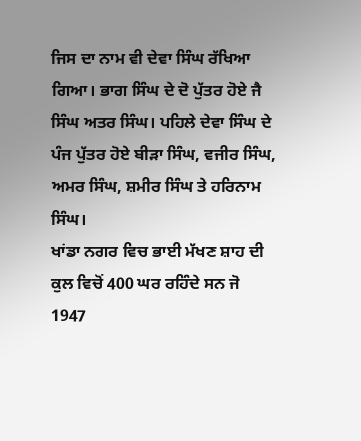ਜਿਸ ਦਾ ਨਾਮ ਵੀ ਦੇਵਾ ਸਿੰਘ ਰੱਖਿਆ ਗਿਆ। ਭਾਗ ਸਿੰਘ ਦੇ ਦੋ ਪੁੱਤਰ ਹੋਏ ਜੈ ਸਿੰਘ ਅਤਰ ਸਿੰਘ। ਪਹਿਲੇ ਦੇਵਾ ਸਿੰਘ ਦੇ ਪੰਜ ਪੁੱਤਰ ਹੋਏ ਬੀੜਾ ਸਿੰਘ, ਵਜੀਰ ਸਿੰਘ, ਅਮਰ ਸਿੰਘ, ਸ਼ਮੀਰ ਸਿੰਘ ਤੇ ਹਰਿਨਾਮ ਸਿੰਘ।
ਖਾਂਡਾ ਨਗਰ ਵਿਚ ਭਾਈ ਮੱਖਣ ਸ਼ਾਹ ਦੀ ਕੁਲ ਵਿਚੋਂ 400 ਘਰ ਰਹਿੰਦੇ ਸਨ ਜੋ 1947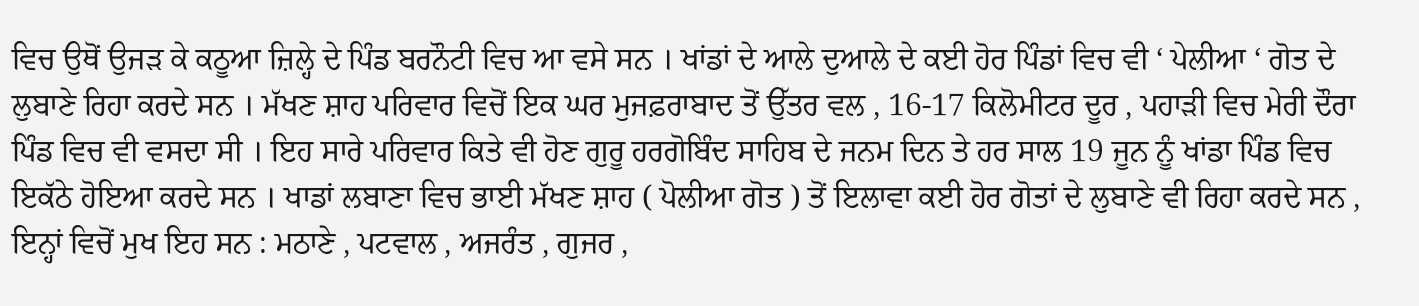ਵਿਚ ਉਥੋਂ ਉਜੜ ਕੇ ਕਠੂਆ ਜ਼ਿਲ੍ਹੇ ਦੇ ਪਿੰਡ ਬਰਨੌਟੀ ਵਿਚ ਆ ਵਸੇ ਸਨ । ਖਾਂਡਾਂ ਦੇ ਆਲੇ ਦੁਆਲੇ ਦੇ ਕਈ ਹੋਰ ਪਿੰਡਾਂ ਵਿਚ ਵੀ ‘ ਪੇਲੀਆ ‘ ਗੋਤ ਦੇ ਲੁਬਾਣੇ ਰਿਹਾ ਕਰਦੇ ਸਨ । ਮੱਖਣ ਸ਼ਾਹ ਪਰਿਵਾਰ ਵਿਚੋਂ ਇਕ ਘਰ ਮੁਜਫ਼ਰਾਬਾਦ ਤੋਂ ਉੱਤਰ ਵਲ , 16-17 ਕਿਲੋਮੀਟਰ ਦੂਰ , ਪਹਾੜੀ ਵਿਚ ਮੇਰੀ ਦੌਰਾ ਪਿੰਡ ਵਿਚ ਵੀ ਵਸਦਾ ਸੀ । ਇਹ ਸਾਰੇ ਪਰਿਵਾਰ ਕਿਤੇ ਵੀ ਹੋਣ ਗੁਰੂ ਹਰਗੋਬਿੰਦ ਸਾਹਿਬ ਦੇ ਜਨਮ ਦਿਨ ਤੇ ਹਰ ਸਾਲ 19 ਜੂਨ ਨੂੰ ਖਾਂਡਾ ਪਿੰਡ ਵਿਚ ਇਕੱਠੇ ਹੋਇਆ ਕਰਦੇ ਸਨ । ਖਾਡਾਂ ਲਬਾਣਾ ਵਿਚ ਭਾਈ ਮੱਖਣ ਸ਼ਾਹ ( ਪੋਲੀਆ ਗੋਤ ) ਤੋਂ ਇਲਾਵਾ ਕਈ ਹੋਰ ਗੋਤਾਂ ਦੇ ਲੁਬਾਣੇ ਵੀ ਰਿਹਾ ਕਰਦੇ ਸਨ , ਇਨ੍ਹਾਂ ਵਿਚੋਂ ਮੁਖ ਇਹ ਸਨ : ਮਠਾਣੇ , ਪਟਵਾਲ , ਅਜਰੰਤ , ਗੁਜਰ ,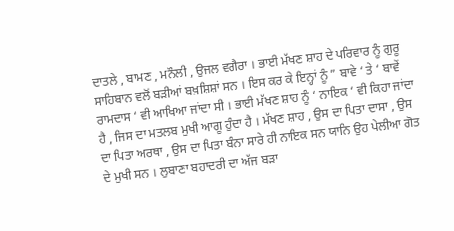ਦਾਤਲੇ , ਬਾਮਣ , ਮਨੌਲੀ , ਉਜਲ ਵਗੈਰਾ । ਭਾਈ ਮੱਖਣ ਸ਼ਾਹ ਦੇ ਪਰਿਵਾਰ ਨੂੰ ਗੁਰੂ ਸਾਹਿਬਾਨ ਵਲੋਂ ਬੜੀਆਂ ਬਖ਼ਸ਼ਿਸ਼ਾਂ ਸਨ । ਇਸ ਕਰ ਕੇ ਇਨ੍ਹਾਂ ਨੂੰ ” ਬਾਵੇ ‘ ਤੇ ‘ ਬਾਵੇਂ ਰਾਮਦਾਸ ‘ ਵੀ ਆਖਿਆ ਜਾਂਦਾ ਸੀ । ਭਾਈ ਮੱਖਣ ਸ਼ਾਹ ਨੂੰ ‘ ਨਾਇਕ ‘ ਵੀ ਕਿਹਾ ਜਾਂਦਾ ਹੈ , ਜਿਸ ਦਾ ਮਤਲਬ ਮੁਖੀ ਆਗੂ ਹੁੰਦਾ ਹੈ । ਮੱਖਣ ਸ਼ਾਹ , ਉਸ ਦਾ ਪਿਤਾ ਦਾਸਾ , ਉਸ ਦਾ ਪਿਤਾ ਅਰਥਾ , ਉਸ ਦਾ ਪਿਤਾ ਬੰਨਾ ਸਾਰੇ ਹੀ ਨਾਇਕ ਸਨ ਯਾਨਿ ਉਹ ਪੇਲੀਆ ਗੋਤ ਦੇ ਮੁਖੀ ਸਨ । ਲੁਬਾਣਾ ਬਹਾਦਰੀ ਦਾ ਅੱਜ ਬੜਾ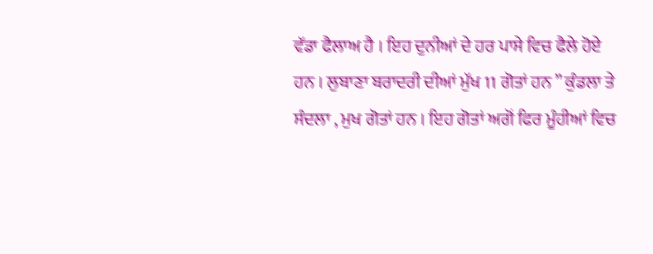ਵੱਡਾ ਫੈਲਾਅ ਹੈ । ਇਹ ਦੁਨੀਆਂ ਦੇ ਹਰ ਪਾਸੇ ਵਿਚ ਫੈਲੇ ਹੋਏ ਹਨ । ਲੁਬਾਣਾ ਬਰਾਦਰੀ ਦੀਆਂ ਮੁੱਖ 11 ਗੋਤਾਂ ਹਨ ” ਕੁੰਡਲਾ ਤੇ ਸੰਦਲਾ , ਮੁਖ ਗੋਤਾਂ ਹਨ । ਇਹ ਗੋਤਾਂ ਅਗੋਂ ਫਿਰ ਮੂੰਹੀਆਂ ਵਿਚ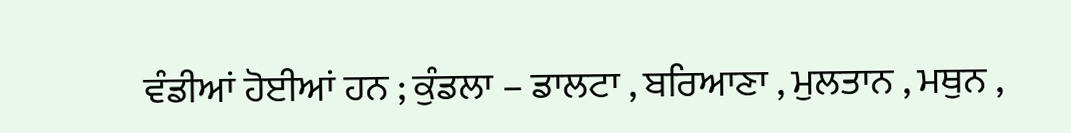ਵੰਡੀਆਂ ਹੋਈਆਂ ਹਨ ; ਕੁੰਡਲਾ – ਡਾਲਟਾ , ਬਰਿਆਣਾ , ਮੁਲਤਾਨ , ਮਥੁਨ ,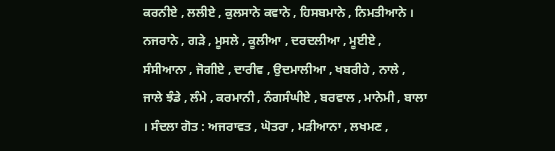ਕਰਨੀਏ , ਲਲੀਏ , ਕੁਲਸਾਨੇ ਕਵਾਨੇ , ਹਿਸਬਮਾਨੇ , ਨਿਮਤੀਆਨੇ ।
ਨਜਰਾਨੇ , ਗੜੇ , ਮੂਸਲੇ , ਕੂਲੀਆ , ਦਰਦਲੀਆ , ਮੂਈਏ , ਸੰਸੀਆਨਾ , ਜੋਗੀਏ , ਦਾਰੀਵ , ਉਦਮਾਲੀਆ , ਖਬਰੀਹੇ , ਨਾਲੇ , ਜਾਲੇ ਝੰਡੇ , ਲੰਮੇ , ਕਰਮਾਨੀ , ਨੰਗਸੰਘੀਏ , ਬਰਵਾਲ , ਮਾਨੇਮੀ , ਬਾਲਾ । ਸੰਦਲਾ ਗੋਤ : ਅਜਰਾਵਤ , ਘੋਤਰਾ , ਮੜੀਆਨਾ , ਲਖਮਣ ,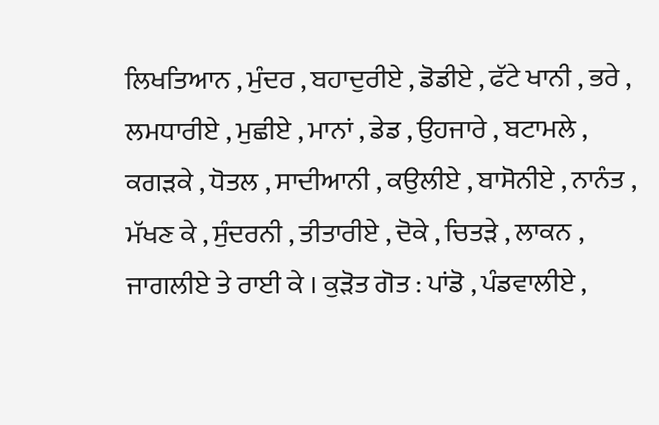ਲਿਖਤਿਆਨ , ਮੁੰਦਰ , ਬਹਾਦੁਰੀਏ , ਡੋਡੀਏ , ਫੱਟੇ ਖਾਨੀ , ਭਰੇ , ਲਮਧਾਰੀਏ , ਮੁਛੀਏ , ਮਾਨਾਂ , ਡੇਡ , ਉਹਜਾਰੇ , ਬਟਾਮਲੇ , ਕਗੜਕੇ , ਧੋਤਲ , ਸਾਦੀਆਨੀ , ਕਉਲੀਏ , ਬਾਸੋਨੀਏ , ਨਾਨੰਤ , ਮੱਖਣ ਕੇ , ਸੁੰਦਰਨੀ , ਤੀਤਾਰੀਏ , ਦੋਕੇ , ਚਿਤੜੇ , ਲਾਕਨ , ਜਾਗਲੀਏ ਤੇ ਰਾਈ ਕੇ । ਕੁੜੋਤ ਗੋਤ : ਪਾਂਡੋ , ਪੰਡਵਾਲੀਏ ,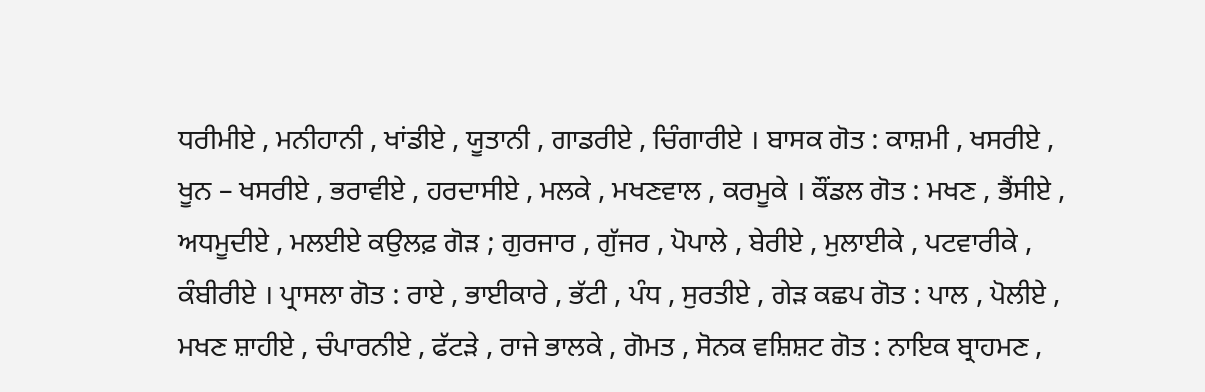ਧਰੀਮੀਏ , ਮਨੀਹਾਨੀ , ਖਾਂਡੀਏ , ਯੂਤਾਨੀ , ਗਾਡਰੀਏ , ਚਿੰਗਾਰੀਏ । ਬਾਸਕ ਗੋਤ : ਕਾਸ਼ਮੀ , ਖਸਰੀਏ , ਖੂਨ – ਖਸਰੀਏ , ਭਰਾਵੀਏ , ਹਰਦਾਸੀਏ , ਮਲਕੇ , ਮਖਣਵਾਲ , ਕਰਮੂਕੇ । ਕੌਂਡਲ ਗੋਤ : ਮਖਣ , ਭੈਂਸੀਏ , ਅਧਮੂਦੀਏ , ਮਲਈਏ ਕਉਲਫ਼ ਗੋੜ ; ਗੁਰਜਾਰ , ਗੁੱਜਰ , ਪੋਪਾਲੇ , ਬੇਰੀਏ , ਮੁਲਾਈਕੇ , ਪਟਵਾਰੀਕੇ , ਕੰਬੀਰੀਏ । ਪ੍ਰਾਸਲਾ ਗੋਤ : ਰਾਏ , ਭਾਈਕਾਰੇ , ਭੱਟੀ , ਪੰਧ , ਸੁਰਤੀਏ , ਗੇੜ ਕਛਪ ਗੋਤ : ਪਾਲ , ਪੋਲੀਏ , ਮਖਣ ਸ਼ਾਹੀਏ , ਚੰਪਾਰਨੀਏ , ਫੱਟੜੇ , ਰਾਜੇ ਭਾਲਕੇ , ਗੋਮਤ , ਸੋਨਕ ਵਸ਼ਿਸ਼ਟ ਗੋਤ : ਨਾਇਕ ਬ੍ਰਾਹਮਣ ,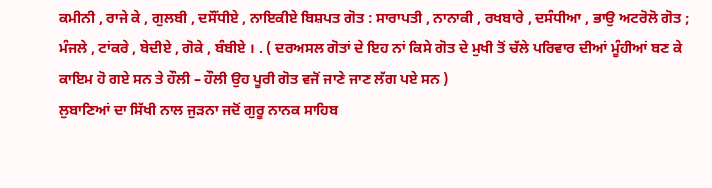ਕਮੀਨੀ , ਰਾਜੇ ਕੇ , ਗੁਲਬੀ , ਦਸੌਂਧੀਏ , ਨਾਇਕੀਏ ਬਿਸ਼ਪਤ ਗੋਤ : ਸਾਰਾਪਤੀ , ਨਾਨਾਕੀ , ਰਖਬਾਰੇ , ਦਸੰਧੀਆ , ਭਾਉ ਅਟਰੋਲੋ ਗੋਤ ; ਮੰਜਲੇ , ਟਾਂਕਰੇ , ਬੇਦੀਏ , ਗੋਕੇ , ਬੰਬੀਏ । . ( ਦਰਅਸਲ ਗੋਤਾਂ ਦੇ ਇਹ ਨਾਂ ਕਿਸੇ ਗੋਤ ਦੇ ਮੁਖੀ ਤੋਂ ਚੱਲੇ ਪਰਿਵਾਰ ਦੀਆਂ ਮੂੰਹੀਆਂ ਬਣ ਕੇ ਕਾਇਮ ਹੋ ਗਏ ਸਨ ਤੇ ਹੌਲੀ – ਹੌਲੀ ਉਹ ਪੂਰੀ ਗੋਤ ਵਜੋਂ ਜਾਣੇ ਜਾਣ ਲੱਗ ਪਏ ਸਨ )
ਲੁਬਾਣਿਆਂ ਦਾ ਸਿੱਖੀ ਨਾਲ ਜੁੜਨਾ ਜਦੋਂ ਗੁਰੂ ਨਾਨਕ ਸਾਹਿਬ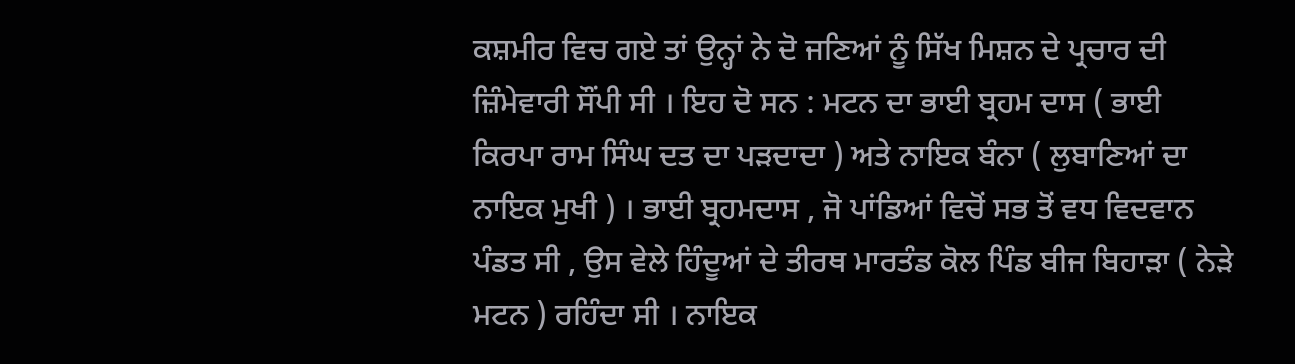ਕਸ਼ਮੀਰ ਵਿਚ ਗਏ ਤਾਂ ਉਨ੍ਹਾਂ ਨੇ ਦੋ ਜਣਿਆਂ ਨੂੰ ਸਿੱਖ ਮਿਸ਼ਨ ਦੇ ਪ੍ਰਚਾਰ ਦੀ ਜ਼ਿੰਮੇਵਾਰੀ ਸੌਂਪੀ ਸੀ । ਇਹ ਦੋ ਸਨ : ਮਟਨ ਦਾ ਭਾਈ ਬ੍ਰਹਮ ਦਾਸ ( ਭਾਈ ਕਿਰਪਾ ਰਾਮ ਸਿੰਘ ਦਤ ਦਾ ਪੜਦਾਦਾ ) ਅਤੇ ਨਾਇਕ ਬੰਨਾ ( ਲੁਬਾਣਿਆਂ ਦਾ ਨਾਇਕ ਮੁਖੀ ) । ਭਾਈ ਬ੍ਰਹਮਦਾਸ , ਜੋ ਪਾਂਡਿਆਂ ਵਿਚੋਂ ਸਭ ਤੋਂ ਵਧ ਵਿਦਵਾਨ ਪੰਡਤ ਸੀ , ਉਸ ਵੇਲੇ ਹਿੰਦੂਆਂ ਦੇ ਤੀਰਥ ਮਾਰਤੰਡ ਕੋਲ ਪਿੰਡ ਬੀਜ ਬਿਹਾੜਾ ( ਨੇੜੇ ਮਟਨ ) ਰਹਿੰਦਾ ਸੀ । ਨਾਇਕ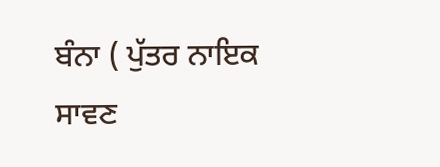ਬੰਨਾ ( ਪੁੱਤਰ ਨਾਇਕ ਸਾਵਣ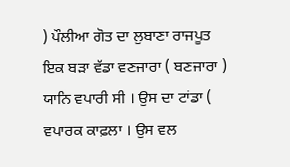) ਪੌਲੀਆ ਗੋਤ ਦਾ ਲੁਬਾਣਾ ਰਾਜਪੂਤ ਇਕ ਬੜਾ ਵੱਡਾ ਵਣਜਾਰਾ ( ਬਣਜਾਰਾ ) ਯਾਨਿ ਵਪਾਰੀ ਸੀ । ਉਸ ਦਾ ਟਾਂਡਾ ( ਵਪਾਰਕ ਕਾਫ਼ਲਾ । ਉਸ ਵਲ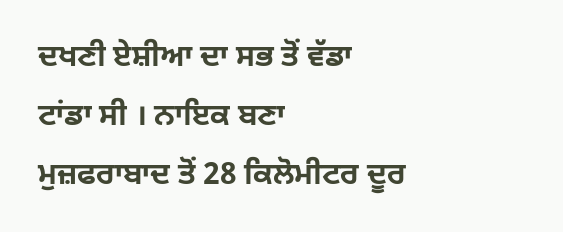ਦਖਣੀ ਏਸ਼ੀਆ ਦਾ ਸਭ ਤੋਂ ਵੱਡਾ ਟਾਂਡਾ ਸੀ । ਨਾਇਕ ਬਣਾ ਮੁਜ਼ਫਰਾਬਾਦ ਤੋਂ 28 ਕਿਲੋਮੀਟਰ ਦੂਰ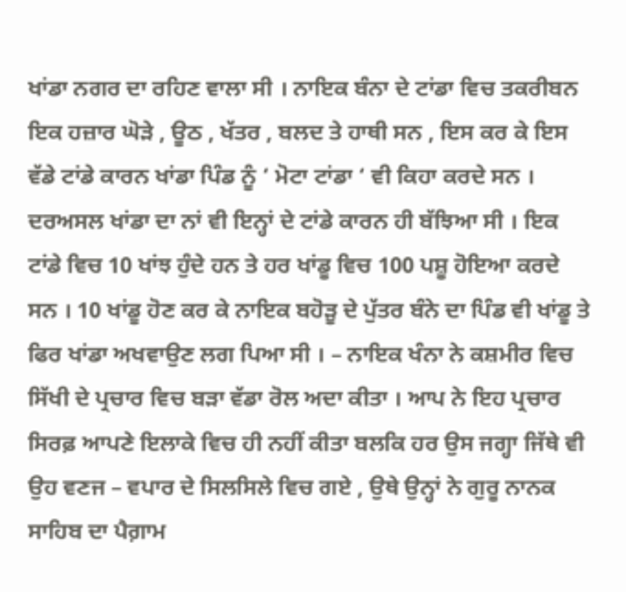ਖਾਂਡਾ ਨਗਰ ਦਾ ਰਹਿਣ ਵਾਲਾ ਸੀ । ਨਾਇਕ ਬੰਨਾ ਦੇ ਟਾਂਡਾ ਵਿਚ ਤਕਰੀਬਨ ਇਕ ਹਜ਼ਾਰ ਘੋੜੇ , ਊਠ , ਖੱਤਰ , ਬਲਦ ਤੇ ਹਾਥੀ ਸਨ , ਇਸ ਕਰ ਕੇ ਇਸ ਵੱਡੇ ਟਾਂਡੇ ਕਾਰਨ ਖਾਂਡਾ ਪਿੰਡ ਨੂੰ ‘ ਮੋਟਾ ਟਾਂਡਾ ‘ ਵੀ ਕਿਹਾ ਕਰਦੇ ਸਨ । ਦਰਅਸਲ ਖਾਂਡਾ ਦਾ ਨਾਂ ਵੀ ਇਨ੍ਹਾਂ ਦੇ ਟਾਂਡੇ ਕਾਰਨ ਹੀ ਬੱਝਿਆ ਸੀ । ਇਕ ਟਾਂਡੇ ਵਿਚ 10 ਖਾਂਝ ਹੁੰਦੇ ਹਨ ਤੇ ਹਰ ਖਾਂਡੂ ਵਿਚ 100 ਪਸ਼ੂ ਹੋਇਆ ਕਰਦੇ ਸਨ । 10 ਖਾਂਡੂ ਹੋਣ ਕਰ ਕੇ ਨਾਇਕ ਬਹੋੜੂ ਦੇ ਪੁੱਤਰ ਬੰਨੇ ਦਾ ਪਿੰਡ ਵੀ ਖਾਂਡੂ ਤੇ ਫਿਰ ਖਾਂਡਾ ਅਖਵਾਉਣ ਲਗ ਪਿਆ ਸੀ । – ਨਾਇਕ ਖੰਨਾ ਨੇ ਕਸ਼ਮੀਰ ਵਿਚ ਸਿੱਖੀ ਦੇ ਪ੍ਰਚਾਰ ਵਿਚ ਬੜਾ ਵੱਡਾ ਰੋਲ ਅਦਾ ਕੀਤਾ । ਆਪ ਨੇ ਇਹ ਪ੍ਰਚਾਰ ਸਿਰਫ਼ ਆਪਣੇ ਇਲਾਕੇ ਵਿਚ ਹੀ ਨਹੀਂ ਕੀਤਾ ਬਲਕਿ ਹਰ ਉਸ ਜਗ੍ਹਾ ਜਿੱਥੇ ਵੀ ਉਹ ਵਣਜ – ਵਪਾਰ ਦੇ ਸਿਲਸਿਲੇ ਵਿਚ ਗਏ , ਉਥੇ ਉਨ੍ਹਾਂ ਨੇ ਗੁਰੂ ਨਾਨਕ ਸਾਹਿਬ ਦਾ ਪੈਗ਼ਾਮ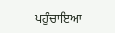ਪਹੁੰਚਾਇਆ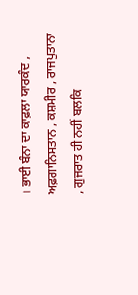। ਭਾਈ ਬੰਨਾ ਦਾ ਕਾਫ਼ਲਾ ਯਾਰਕੰਦ , ਅਫ਼ਗਾਨਿਸਤਾਨ , ਕਸ਼ਮੀਰ , ਰਾਜਪੁਤਾਨਾ , ਗੁਜਰਾਤ ਹੀ ਨਹੀਂ ਬਲਕਿ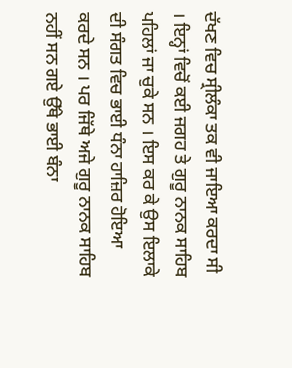ਦੱਖਣ ਵਿਚ ਸ੍ਰੀਲੰਕਾ ਤਕ ਵੀ ਜਾਇਆ ਕਰਦਾ ਸੀ । ਇਨ੍ਹਾਂ ਵਿਚੋਂ ਕਈ ਜਗਹ ਤੇ ਗੁਰੂ ਨਾਨਕ ਸਾਹਿਬ ਪਹਿਲਾਂ ਜਾ ਚੁਕੇ ਸਨ । ਇਸ ਕਰ ਕੇ ਉਸ ਇਲਾਕੇ ਦੀ ਸੰਗਤ ਵਿਚ ਭਾਈ ਧੰਨਾ ਹਾਜ਼ਿਰ ਹੋਇਆ ਕਰਦੇ ਸਨ । ਪਰ ਜਿੱਥੇ ਅਜੇ ਗੁਰੂ ਨਾਨਕ ਸਾਹਿਬ ਨਹੀਂ ਸਨ ਗਏ ਉੱਥੇ ਭਾਈ ਬੰਨਾ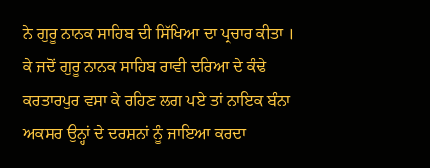ਨੇ ਗੁਰੂ ਨਾਨਕ ਸਾਹਿਬ ਦੀ ਸਿੱਖਿਆ ਦਾ ਪ੍ਰਚਾਰ ਕੀਤਾ । ਕੇ ਜਦੋਂ ਗੁਰੂ ਨਾਨਕ ਸਾਹਿਬ ਰਾਵੀ ਦਰਿਆ ਦੇ ਕੰਢੇ ਕਰਤਾਰਪੁਰ ਵਸਾ ਕੇ ਰਹਿਣ ਲਗ ਪਏ ਤਾਂ ਨਾਇਕ ਬੰਨਾ ਅਕਸਰ ਉਨ੍ਹਾਂ ਦੇ ਦਰਸ਼ਨਾਂ ਨੂੰ ਜਾਇਆ ਕਰਦਾ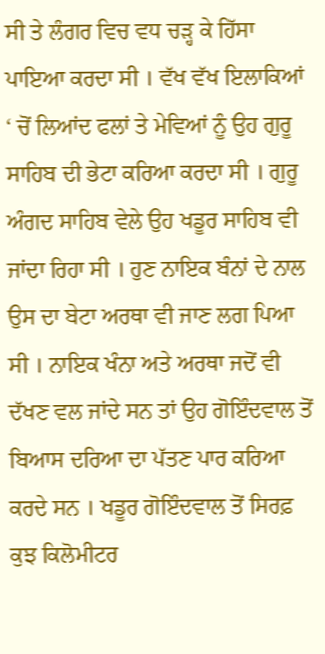ਸੀ ਤੇ ਲੰਗਰ ਵਿਚ ਵਧ ਚੜ੍ਹ ਕੇ ਹਿੱਸਾ ਪਾਇਆ ਕਰਦਾ ਸੀ । ਵੱਖ ਵੱਖ ਇਲਾਕਿਆਂ ‘ ਚੋਂ ਲਿਆਂਦ ਫਲਾਂ ਤੇ ਮੇਵਿਆਂ ਨੂੰ ਉਹ ਗੁਰੂ ਸਾਹਿਬ ਦੀ ਭੇਟਾ ਕਰਿਆ ਕਰਦਾ ਸੀ । ਗੁਰੂ ਅੰਗਦ ਸਾਹਿਬ ਵੇਲੇ ਉਹ ਖਡੂਰ ਸਾਹਿਬ ਵੀ ਜਾਂਦਾ ਰਿਹਾ ਸੀ । ਹੁਣ ਨਾਇਕ ਬੰਨਾਂ ਦੇ ਨਾਲ ਉਸ ਦਾ ਬੇਟਾ ਅਰਥਾ ਵੀ ਜਾਣ ਲਗ ਪਿਆ ਸੀ । ਨਾਇਕ ਖੰਨਾ ਅਤੇ ਅਰਥਾ ਜਦੋਂ ਵੀ ਦੱਖਣ ਵਲ ਜਾਂਦੇ ਸਨ ਤਾਂ ਉਹ ਗੋਇੰਦਵਾਲ ਤੋਂ ਬਿਆਸ ਦਰਿਆ ਦਾ ਪੱਤਣ ਪਾਰ ਕਰਿਆ ਕਰਦੇ ਸਨ । ਖਡੂਰ ਗੋਇੰਦਵਾਲ ਤੋਂ ਸਿਰਫ਼ ਕੁਝ ਕਿਲੋਮੀਟਰ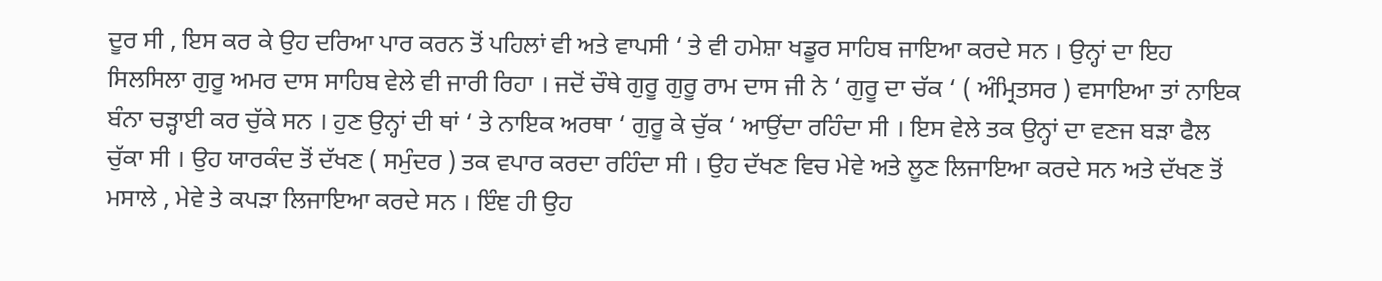ਦੂਰ ਸੀ , ਇਸ ਕਰ ਕੇ ਉਹ ਦਰਿਆ ਪਾਰ ਕਰਨ ਤੋਂ ਪਹਿਲਾਂ ਵੀ ਅਤੇ ਵਾਪਸੀ ‘ ਤੇ ਵੀ ਹਮੇਸ਼ਾ ਖਡੂਰ ਸਾਹਿਬ ਜਾਇਆ ਕਰਦੇ ਸਨ । ਉਨ੍ਹਾਂ ਦਾ ਇਹ ਸਿਲਸਿਲਾ ਗੁਰੂ ਅਮਰ ਦਾਸ ਸਾਹਿਬ ਵੇਲੇ ਵੀ ਜਾਰੀ ਰਿਹਾ । ਜਦੋਂ ਚੌਥੇ ਗੁਰੂ ਗੁਰੂ ਰਾਮ ਦਾਸ ਜੀ ਨੇ ‘ ਗੁਰੂ ਦਾ ਚੱਕ ‘ ( ਅੰਮ੍ਰਿਤਸਰ ) ਵਸਾਇਆ ਤਾਂ ਨਾਇਕ ਬੰਨਾ ਚੜ੍ਹਾਈ ਕਰ ਚੁੱਕੇ ਸਨ । ਹੁਣ ਉਨ੍ਹਾਂ ਦੀ ਥਾਂ ‘ ਤੇ ਨਾਇਕ ਅਰਥਾ ‘ ਗੁਰੂ ਕੇ ਚੁੱਕ ‘ ਆਉਂਦਾ ਰਹਿੰਦਾ ਸੀ । ਇਸ ਵੇਲੇ ਤਕ ਉਨ੍ਹਾਂ ਦਾ ਵਣਜ ਬੜਾ ਫੈਲ ਚੁੱਕਾ ਸੀ । ਉਹ ਯਾਰਕੰਦ ਤੋਂ ਦੱਖਣ ( ਸਮੁੰਦਰ ) ਤਕ ਵਪਾਰ ਕਰਦਾ ਰਹਿੰਦਾ ਸੀ । ਉਹ ਦੱਖਣ ਵਿਚ ਮੇਵੇ ਅਤੇ ਲੂਣ ਲਿਜਾਇਆ ਕਰਦੇ ਸਨ ਅਤੇ ਦੱਖਣ ਤੋਂ ਮਸਾਲੇ , ਮੇਵੇ ਤੇ ਕਪੜਾ ਲਿਜਾਇਆ ਕਰਦੇ ਸਨ । ਇੰਞ ਹੀ ਉਹ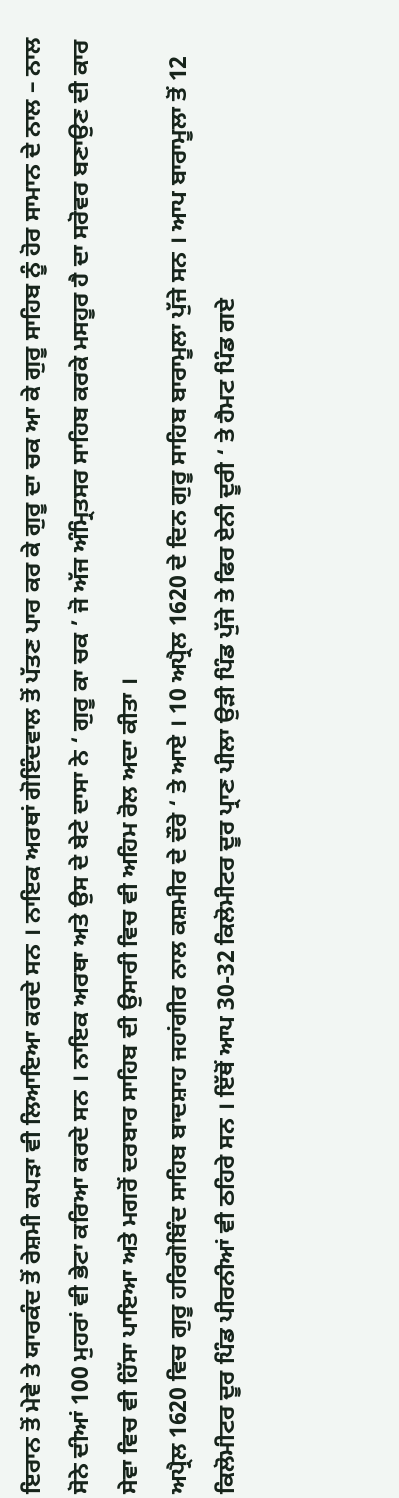ਇਰਾਨ ਤੋਂ ਮੇਵੇ ਤੇ ਯਾਰਕੰਦ ਤੋਂ ਰੇਸ਼ਮੀ ਕਪੜਾ ਵੀ ਲਿਆਇਆ ਕਰਦੇ ਸਨ । ਨਾਇਕ ਅਰਥਾਂ ਗੋਇੰਦਵਾਲ ਤੋਂ ਪੱਤਣ ਪਾਰ ਕਰ ਕੇ ਗੁਰੂ ਦਾ ਚਕ ਆ ਕੇ ਗੁਰੂ ਸਾਹਿਬ ਨੂੰ ਹੋਰ ਸਾਮਾਨ ਦੇ ਨਾਲ – ਨਾਲ ਸੋਨੇ ਦੀਆਂ 100 ਮੁਹਰਾਂ ਵੀ ਭੇਟਾ ਕਰਿਆ ਕਰਦੇ ਸਨ । ਨਾਇਕ ਅਰਥਾ ਅਤੇ ਉਸ ਦੇ ਬੇਟੇ ਦਾਸਾ ਨੇ ‘ ਗੁਰੂ ਕਾ ਚਕ ’ ਜੋ ਅੱਜ ਅੰਮ੍ਰਿਤਸਰ ਸਾਹਿਬ ਕਰਕੇ ਮਸਹੂਰ ਹੈ ਦਾ ਸਰੋਵਰ ਬਣਾਉਣ ਦੀ ਕਾਰ ਸੇਵਾ ਵਿਚ ਵੀ ਹਿੱਸਾ ਪਾਇਆ ਅਤੇ ਮਗਰੋਂ ਦਰਬਾਰ ਸਾਹਿਬ ਦੀ ਉਸਾਰੀ ਵਿਚ ਵੀ ਅਹਿਮ ਰੋਲ ਅਦਾ ਕੀਤਾ ।
ਅਪ੍ਰੈਲ 1620 ਵਿਚ ਗੁਰੂ ਹਰਿਗੋਬਿੰਦ ਸਾਹਿਬ ਬਾਦਸ਼ਾਹ ਜਹਾਂਗੀਰ ਨਾਲ ਕਸ਼ਮੀਰ ਦੇ ਦੌਰੇ ‘ ਤੇ ਆਏ । 10 ਅਪ੍ਰੈਲ 1620 ਦੇ ਦਿਨ ਗੁਰੂ ਸਾਹਿਬ ਬਾਰਾਮੂਲਾ ਪੁੱਜੇ ਸਨ । ਆਪ ਬਾਰਾਮੂਲਾ ਤੋਂ 12 ਕਿਲੋਮੀਟਰ ਦੂਰ ਪਿੰਡ ਪੀਰਨੀਆਂ ਵੀ ਠਹਿਰੇ ਸਨ । ਇੱਥੋਂ ਆਪ 30-32 ਕਿਲੋਮੀਟਰ ਦੂਰ ਪ੍ਰਾਣ ਪੀਲਾ ਉੜੀ ਪਿੰਡ ਪੁੱਜੇ ਤੇ ਫਿਰ ਏਨੀ ਦੂਰੀ ‘ ਤੇ ਹੈਮਟ ਪਿੰਡ ਗਏ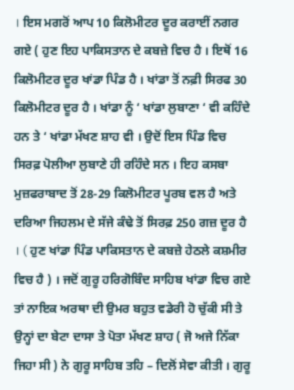। ਇਸ ਮਗਰੋਂ ਆਪ 10 ਕਿਲੋਮੀਟਰ ਦੂਰ ਕਰਾਈਂ ਨਗਰ ਗਏ ( ਹੁਣ ਇਹ ਪਾਕਿਸਤਾਨ ਦੇ ਕਬਜ਼ੇ ਵਿਚ ਹੈ । ਇਥੋਂ 16 ਕਿਲੋਮੀਟਰ ਦੂਰ ਖਾਂਡਾ ਪਿੰਡ ਹੈ । ਖਾਂਡਾ ਤੋਂ ਨਫ਼ੀ ਸਿਰਫ 30 ਕਿਲੋਮੀਟਰ ਦੂਰ ਹੈ । ਖਾਂਡਾ ਨੂੰ ‘ ਖਾਂਡਾ ਲੁਬਾਣਾ ‘ ਵੀ ਕਹਿੰਦੇ ਹਨ ਤੇ ‘ ਖਾਂਡਾ ਮੱਖਣ ਸ਼ਾਹ ਵੀ । ਉਦੋਂ ਇਸ ਪਿੰਡ ਵਿਚ ਸਿਰਫ਼ ਪੋਲੀਆ ਲੁਬਾਣੇ ਹੀ ਰਹਿੰਦੇ ਸਨ । ਇਹ ਕਸਬਾ ਮੁਜ਼ਫਰਾਬਾਦ ਤੋਂ 28-29 ਕਿਲੋਮੀਟਰ ਪੂਰਬ ਵਲ ਹੈ ਅਤੇ ਦਰਿਆ ਜਿਹਲਮ ਦੇ ਸੱਜੇ ਕੰਢੇ ਤੋਂ ਸਿਰਫ਼ 250 ਗਜ਼ ਦੂਰ ਹੈ । ( ਹੁਣ ਖਾਂਡਾ ਪਿੰਡ ਪਾਕਿਸਤਾਨ ਦੇ ਕਬਜ਼ੇ ਹੇਠਲੇ ਕਸ਼ਮੀਰ ਵਿਚ ਹੈ ) । ਜਦੋਂ ਗੁਰੂ ਹਰਿਗੋਬਿੰਦ ਸਾਹਿਬ ਖਾਂਡਾ ਵਿਚ ਗਏ ਤਾਂ ਨਾਇਕ ਅਰਥਾ ਦੀ ਉਮਰ ਬਹੁਤ ਵਡੇਰੀ ਹੋ ਚੁੱਕੀ ਸੀ ਤੇ ਉਨ੍ਹਾਂ ਦਾ ਬੇਟਾ ਦਾਸਾ ਤੇ ਪੋਤਾ ਮੱਖਣ ਸ਼ਾਹ ( ਜੋ ਅਜੇ ਨਿੱਕਾ ਜਿਹਾ ਸੀ ) ਨੇ ਗੁਰੂ ਸਾਹਿਬ ਤਹਿ – ਦਿਲੋਂ ਸੇਵਾ ਕੀਤੀ । ਗੁਰੂ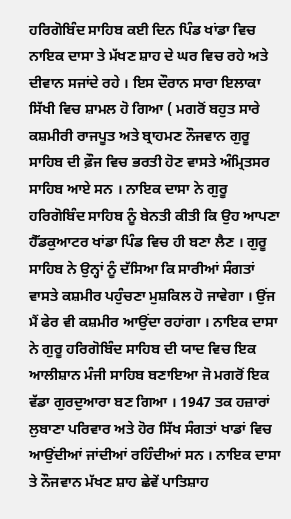ਹਰਿਗੋਬਿੰਦ ਸਾਹਿਬ ਕਈ ਦਿਨ ਪਿੰਡ ਖਾਂਡਾ ਵਿਚ ਨਾਇਕ ਦਾਸਾ ਤੇ ਮੱਖਣ ਸ਼ਾਹ ਦੇ ਘਰ ਵਿਚ ਰਹੇ ਅਤੇ ਦੀਵਾਨ ਸਜਾਂਦੇ ਰਹੇ । ਇਸ ਦੌਰਾਨ ਸਾਰਾ ਇਲਾਕਾ ਸਿੱਖੀ ਵਿਚ ਸ਼ਾਮਲ ਹੋ ਗਿਆ ( ਮਗਰੋਂ ਬਹੁਤ ਸਾਰੇ ਕਸ਼ਮੀਰੀ ਰਾਜਪੂਤ ਅਤੇ ਬ੍ਰਾਹਮਣ ਨੌਜਵਾਨ ਗੁਰੂ ਸਾਹਿਬ ਦੀ ਫ਼ੌਜ ਵਿਚ ਭਰਤੀ ਹੋਣ ਵਾਸਤੇ ਅੰਮ੍ਰਿਤਸਰ ਸਾਹਿਬ ਆਏ ਸਨ । ਨਾਇਕ ਦਾਸਾ ਨੇ ਗੁਰੂ ਹਰਿਗੋਬਿੰਦ ਸਾਹਿਬ ਨੂੰ ਬੇਨਤੀ ਕੀਤੀ ਕਿ ਉਹ ਆਪਣਾ ਹੈੱਡਕੁਆਟਰ ਖਾਂਡਾ ਪਿੰਡ ਵਿਚ ਹੀ ਬਣਾ ਲੈਣ । ਗੁਰੂ ਸਾਹਿਬ ਨੇ ਉਨ੍ਹਾਂ ਨੂੰ ਦੱਸਿਆ ਕਿ ਸਾਰੀਆਂ ਸੰਗਤਾਂ ਵਾਸਤੇ ਕਸ਼ਮੀਰ ਪਹੁੰਚਣਾ ਮੁਸ਼ਕਿਲ ਹੋ ਜਾਵੇਗਾ । ਉਂਜ ਮੈਂ ਫੇਰ ਵੀ ਕਸ਼ਮੀਰ ਆਉਂਦਾ ਰਹਾਂਗਾ । ਨਾਇਕ ਦਾਸਾ ਨੇ ਗੁਰੂ ਹਰਿਗੋਬਿੰਦ ਸਾਹਿਬ ਦੀ ਯਾਦ ਵਿਚ ਇਕ ਆਲੀਸ਼ਾਨ ਮੰਜੀ ਸਾਹਿਬ ਬਣਾਇਆ ਜੋ ਮਗਰੋਂ ਇਕ ਵੱਡਾ ਗੁਰਦੁਆਰਾ ਬਣ ਗਿਆ । 1947 ਤਕ ਹਜ਼ਾਰਾਂ ਲੁਬਾਣਾ ਪਰਿਵਾਰ ਅਤੇ ਹੋਰ ਸਿੱਖ ਸੰਗਤਾਂ ਖਾਡਾਂ ਵਿਚ ਆਉਂਦੀਆਂ ਜਾਂਦੀਆਂ ਰਹਿੰਦੀਆਂ ਸਨ । ਨਾਇਕ ਦਾਸਾ ਤੇ ਨੌਜਵਾਨ ਮੱਖਣ ਸ਼ਾਹ ਛੇਵੇਂ ਪਾਤਿਸ਼ਾਹ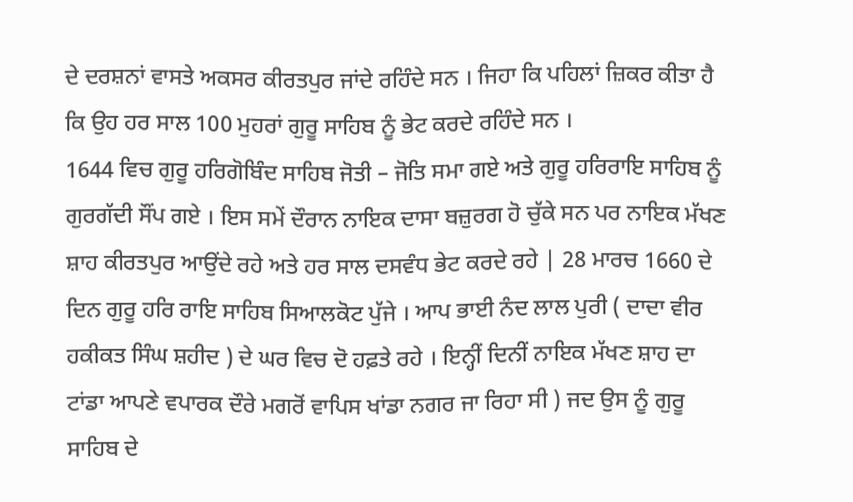ਦੇ ਦਰਸ਼ਨਾਂ ਵਾਸਤੇ ਅਕਸਰ ਕੀਰਤਪੁਰ ਜਾਂਦੇ ਰਹਿੰਦੇ ਸਨ । ਜਿਹਾ ਕਿ ਪਹਿਲਾਂ ਜ਼ਿਕਰ ਕੀਤਾ ਹੈ ਕਿ ਉਹ ਹਰ ਸਾਲ 100 ਮੁਹਰਾਂ ਗੁਰੂ ਸਾਹਿਬ ਨੂੰ ਭੇਟ ਕਰਦੇ ਰਹਿੰਦੇ ਸਨ ।
1644 ਵਿਚ ਗੁਰੂ ਹਰਿਗੋਬਿੰਦ ਸਾਹਿਬ ਜੋਤੀ – ਜੋਤਿ ਸਮਾ ਗਏ ਅਤੇ ਗੁਰੂ ਹਰਿਰਾਇ ਸਾਹਿਬ ਨੂੰ ਗੁਰਗੱਦੀ ਸੌਂਪ ਗਏ । ਇਸ ਸਮੇਂ ਦੌਰਾਨ ਨਾਇਕ ਦਾਸਾ ਬਜ਼ੁਰਗ ਹੋ ਚੁੱਕੇ ਸਨ ਪਰ ਨਾਇਕ ਮੱਖਣ ਸ਼ਾਹ ਕੀਰਤਪੁਰ ਆਉਂਦੇ ਰਹੇ ਅਤੇ ਹਰ ਸਾਲ ਦਸਵੰਧ ਭੇਟ ਕਰਦੇ ਰਹੇ | 28 ਮਾਰਚ 1660 ਦੇ ਦਿਨ ਗੁਰੂ ਹਰਿ ਰਾਇ ਸਾਹਿਬ ਸਿਆਲਕੋਟ ਪੁੱਜੇ । ਆਪ ਭਾਈ ਨੰਦ ਲਾਲ ਪੁਰੀ ( ਦਾਦਾ ਵੀਰ ਹਕੀਕਤ ਸਿੰਘ ਸ਼ਹੀਦ ) ਦੇ ਘਰ ਵਿਚ ਦੋ ਹਫ਼ਤੇ ਰਹੇ । ਇਨ੍ਹੀਂ ਦਿਨੀਂ ਨਾਇਕ ਮੱਖਣ ਸ਼ਾਹ ਦਾ ਟਾਂਡਾ ਆਪਣੇ ਵਪਾਰਕ ਦੌਰੇ ਮਗਰੋਂ ਵਾਪਿਸ ਖਾਂਡਾ ਨਗਰ ਜਾ ਰਿਹਾ ਸੀ ) ਜਦ ਉਸ ਨੂੰ ਗੁਰੂ ਸਾਹਿਬ ਦੇ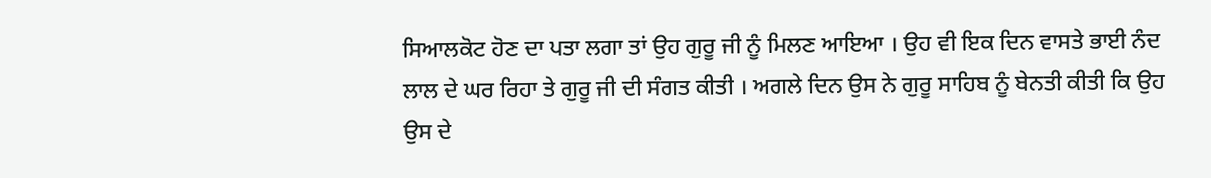ਸਿਆਲਕੋਟ ਹੋਣ ਦਾ ਪਤਾ ਲਗਾ ਤਾਂ ਉਹ ਗੁਰੂ ਜੀ ਨੂੰ ਮਿਲਣ ਆਇਆ । ਉਹ ਵੀ ਇਕ ਦਿਨ ਵਾਸਤੇ ਭਾਈ ਨੰਦ ਲਾਲ ਦੇ ਘਰ ਰਿਹਾ ਤੇ ਗੁਰੂ ਜੀ ਦੀ ਸੰਗਤ ਕੀਤੀ । ਅਗਲੇ ਦਿਨ ਉਸ ਨੇ ਗੁਰੂ ਸਾਹਿਬ ਨੂੰ ਬੇਨਤੀ ਕੀਤੀ ਕਿ ਉਹ ਉਸ ਦੇ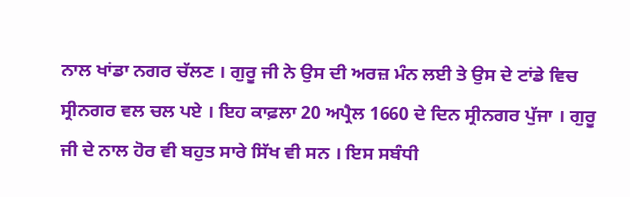ਨਾਲ ਖਾਂਡਾ ਨਗਰ ਚੱਲਣ । ਗੁਰੂ ਜੀ ਨੇ ਉਸ ਦੀ ਅਰਜ਼ ਮੰਨ ਲਈ ਤੇ ਉਸ ਦੇ ਟਾਂਡੇ ਵਿਚ ਸ੍ਰੀਨਗਰ ਵਲ ਚਲ ਪਏ । ਇਹ ਕਾਫ਼ਲਾ 20 ਅਪ੍ਰੈਲ 1660 ਦੇ ਦਿਨ ਸ੍ਰੀਨਗਰ ਪੁੱਜਾ । ਗੁਰੂ ਜੀ ਦੇ ਨਾਲ ਹੋਰ ਵੀ ਬਹੁਤ ਸਾਰੇ ਸਿੱਖ ਵੀ ਸਨ । ਇਸ ਸਬੰਧੀ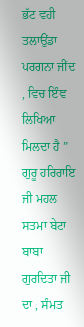ਭੱਟ ਵਹੀ ਤਲਾਉਂਡਾ ਪਰਗਨਾ ਜੀਂਦ , ਵਿਚ ਇੰਞ ਲਿਖਿਆ ਮਿਲਦਾ ਹੈ ” ਗੁਰੂ ਹਰਿਰਾਇ ਜੀ ਮਹਲ ਸਤਮਾ ਬੇਟਾ ਬਾਬਾ ਗੁਰਦਿਤਾ ਜੀ ਦਾ , ਸੰਮਤ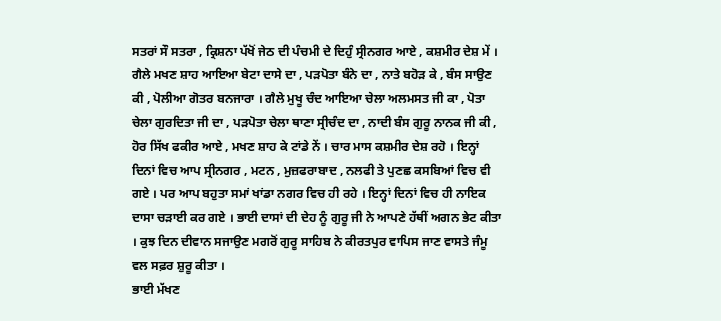ਸਤਰਾਂ ਸੌ ਸਤਰਾ , ਕ੍ਰਿਸ਼ਨਾ ਪੱਖੋਂ ਜੇਠ ਦੀ ਪੰਚਮੀ ਦੇ ਦਿਹੁੰ ਸ੍ਰੀਨਗਰ ਆਏ , ਕਸ਼ਮੀਰ ਦੇਸ਼ ਮੇਂ । ਗੈਲੇ ਮਖਣ ਸ਼ਾਹ ਆਇਆ ਬੇਟਾ ਦਾਸੇ ਦਾ , ਪੜਪੋਤਾ ਬੰਨੇ ਦਾ , ਨਾਤੇ ਬਹੋੜ ਕੇ , ਬੰਸ ਸਾਉਣ ਕੀ , ਪੋਲੀਆ ਗੋਤਰ ਬਨਜਾਰਾ । ਗੈਲੇ ਮੁਖੂ ਚੰਦ ਆਇਆ ਚੇਲਾ ਅਲਮਸਤ ਜੀ ਕਾ , ਪੋਤਾ ਚੇਲਾ ਗੁਰਦਿਤਾ ਜੀ ਦਾ , ਪੜਪੋਤਾ ਚੇਲਾ ਥਾਣਾ ਸ੍ਰੀਚੰਦ ਦਾ , ਨਾਦੀ ਬੰਸ ਗੁਰੂ ਨਾਨਕ ਜੀ ਕੀ , ਹੋਰ ਸਿੱਖ ਫਕੀਰ ਆਏ , ਮਖਣ ਸ਼ਾਹ ਕੇ ਟਾਂਡੇ ਨੇਂ । ਚਾਰ ਮਾਸ ਕਸ਼ਮੀਰ ਦੇਸ਼ ਰਹੋ । ਇਨ੍ਹਾਂ ਦਿਨਾਂ ਵਿਚ ਆਪ ਸ੍ਰੀਨਗਰ , ਮਟਨ , ਮੁਜ਼ਫਰਾਬਾਦ , ਨਲਫੀ ਤੇ ਪੁਣਛ ਕਸਬਿਆਂ ਵਿਚ ਵੀ ਗਏ । ਪਰ ਆਪ ਬਹੁਤਾ ਸਮਾਂ ਖਾਂਡਾ ਨਗਰ ਵਿਚ ਹੀ ਰਹੇ । ਇਨ੍ਹਾਂ ਦਿਨਾਂ ਵਿਚ ਹੀ ਨਾਇਕ ਦਾਸਾ ਚੜਾਈ ਕਰ ਗਏ । ਭਾਈ ਦਾਸਾਂ ਦੀ ਦੇਹ ਨੂੰ ਗੁਰੂ ਜੀ ਨੇ ਆਪਣੇ ਹੱਥੀਂ ਅਗਨ ਭੇਟ ਕੀਤਾ । ਕੁਝ ਦਿਨ ਦੀਵਾਨ ਸਜਾਉਣ ਮਗਰੋਂ ਗੁਰੂ ਸਾਹਿਬ ਨੇ ਕੀਰਤਪੁਰ ਵਾਪਿਸ ਜਾਣ ਵਾਸਤੇ ਜੰਮੂ ਵਲ ਸਫ਼ਰ ਸ਼ੁਰੂ ਕੀਤਾ ।
ਭਾਈ ਮੱਖਣ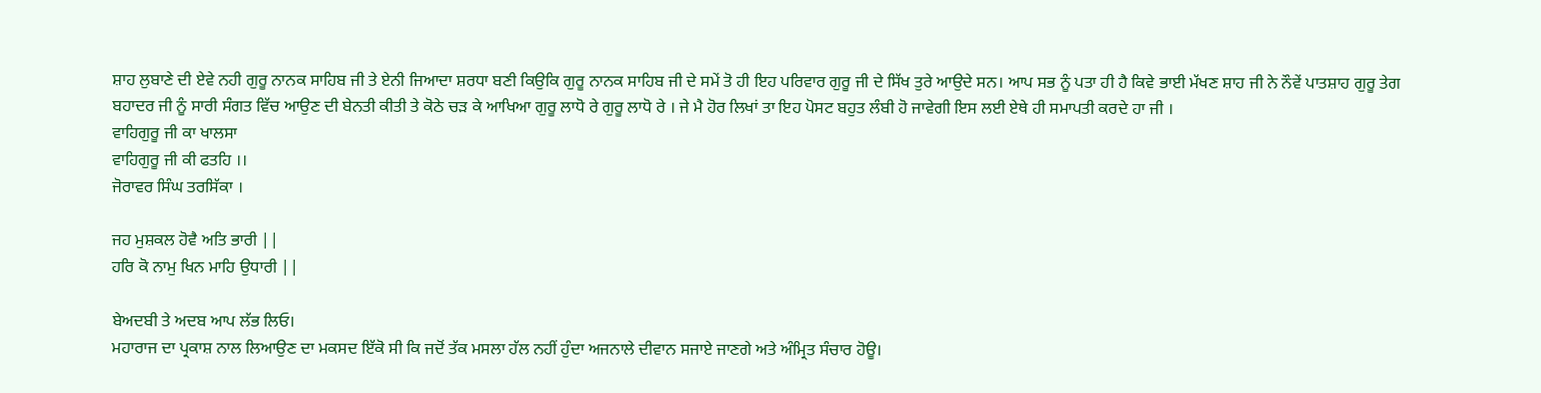ਸ਼ਾਹ ਲੁਬਾਣੇ ਦੀ ਏਵੇ ਨਹੀ ਗੁਰੂ ਨਾਨਕ ਸਾਹਿਬ ਜੀ ਤੇ ਏਨੀ ਜਿਆਦਾ ਸ਼ਰਧਾ ਬਣੀ ਕਿਉਕਿ ਗੁਰੂ ਨਾਨਕ ਸਾਹਿਬ ਜੀ ਦੇ ਸਮੇਂ ਤੋ ਹੀ ਇਹ ਪਰਿਵਾਰ ਗੁਰੂ ਜੀ ਦੇ ਸਿੱਖ ਤੁਰੇ ਆਉਦੇ ਸਨ। ਆਪ ਸਭ ਨੂੰ ਪਤਾ ਹੀ ਹੈ ਕਿਵੇ ਭਾਈ ਮੱਖਣ ਸ਼ਾਹ ਜੀ ਨੇ ਨੌਵੇਂ ਪਾਤਸ਼ਾਹ ਗੁਰੂ ਤੇਗ ਬਹਾਦਰ ਜੀ ਨੂੰ ਸਾਰੀ ਸੰਗਤ ਵਿੱਚ ਆਉਣ ਦੀ ਬੇਨਤੀ ਕੀਤੀ ਤੇ ਕੋਠੇ ਚੜ ਕੇ ਆਖਿਆ ਗੁਰੂ ਲਾਧੋ ਰੇ ਗੁਰੂ ਲਾਧੋ ਰੇ । ਜੇ ਮੈ ਹੋਰ ਲਿਖਾਂ ਤਾ ਇਹ ਪੋਸਟ ਬਹੁਤ ਲੰਬੀ ਹੋ ਜਾਵੇਗੀ ਇਸ ਲਈ ਏਥੇ ਹੀ ਸਮਾਪਤੀ ਕਰਦੇ ਹਾ ਜੀ ।
ਵਾਹਿਗੁਰੂ ਜੀ ਕਾ ਖਾਲਸਾ
ਵਾਹਿਗੁਰੂ ਜੀ ਕੀ ਫਤਹਿ ।।
ਜੋਰਾਵਰ ਸਿੰਘ ਤਰਸਿੱਕਾ ।

ਜਹ ਮੁਸ਼ਕਲ ਹੋਵੈ ਅਤਿ ਭਾਰੀ ||
ਹਰਿ ਕੋ ਨਾਮੁ ਖਿਨ ਮਾਹਿ ਉਧਾਰੀ ||

ਬੇਅਦਬੀ ਤੇ ਅਦਬ ਆਪ ਲੱਭ ਲਿਓ।
ਮਹਾਰਾਜ ਦਾ ਪ੍ਰਕਾਸ਼ ਨਾਲ ਲਿਆਉਣ ਦਾ ਮਕਸਦ ਇੱਕੋ ਸੀ ਕਿ ਜਦੋਂ ਤੱਕ ਮਸਲਾ ਹੱਲ ਨਹੀਂ ਹੁੰਦਾ ਅਜਨਾਲੇ ਦੀਵਾਨ ਸਜਾਏ ਜਾਣਗੇ ਅਤੇ ਅੰਮ੍ਰਿਤ ਸੰਚਾਰ ਹੋਊ।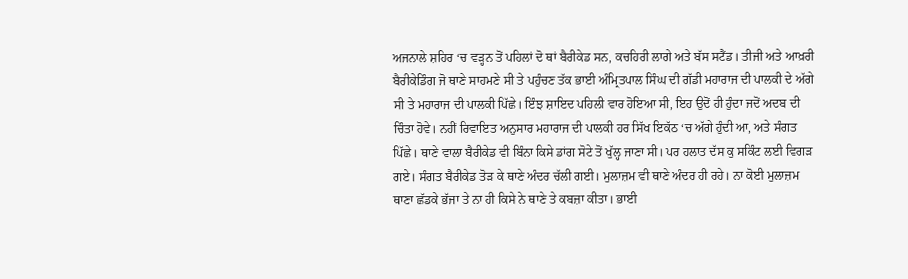ਅਜਨਾਲੇ ਸ਼ਹਿਰ ‘ਚ ਵੜ੍ਹਨ ਤੋਂ ਪਹਿਲਾਂ ਦੋ ਥਾਂ ਬੈਰੀਕੇਡ ਸਨ, ਕਚਹਿਰੀ ਲਾਗੇ ਅਤੇ ਬੱਸ ਸਟੈਂਡ। ਤੀਜੀ ਅਤੇ ਆਖ਼ਰੀ ਬੈਰੀਕੇਡਿੰਗ ਜੋ ਥਾਣੇ ਸਾਹਮਣੇ ਸੀ ਤੇ ਪਹੁੰਚਣ ਤੱਕ ਭਾਈ ਅੰਮ੍ਰਿਤਪਾਲ ਸਿੰਘ ਦੀ ਗੱਡੀ ਮਹਾਰਾਜ ਦੀ ਪਾਲਕੀ ਦੇ ਅੱਗੇ ਸੀ ਤੇ ਮਹਾਰਾਜ ਦੀ ਪਾਲਕੀ ਪਿੱਛੇ। ਇੰਝ ਸ਼ਾਇਦ ਪਹਿਲੀ ਵਾਰ ਹੋਇਆ ਸੀ, ਇਹ ਉਦੋਂ ਹੀ ਹੁੰਦਾ ਜਦੋਂ ਅਦਬ ਦੀ ਚਿੰਤਾ ਹੋਵੇ। ਨਹੀਂ ਰਿਵਾਇਤ ਅਨੁਸਾਰ ਮਹਾਰਾਜ ਦੀ ਪਾਲਕੀ ਹਰ ਸਿੱਖ ਇਕੱਠ ‘ਚ ਅੱਗੇ ਹੁੰਦੀ ਆ, ਅਤੇ ਸੰਗਤ ਪਿੱਛੇ। ਥਾਣੇ ਵਾਲਾ ਬੈਰੀਕੇਡ ਵੀ ਬਿੰਨਾ ਕਿਸੇ ਡਾਂਗ ਸੋਟੇ ਤੋਂ ਖੁੱਲ੍ਹ ਜਾਣਾ ਸੀ। ਪਰ ਹਲਾਤ ਦੱਸ ਕੁ ਸਕਿੰਟ ਲਈ ਵਿਗੜ ਗਏ। ਸੰਗਤ ਬੈਰੀਕੇਡ ਤੋੜ ਕੇ ਥਾਣੇ ਅੰਦਰ ਚੱਲੀ ਗਈ। ਮੁਲਾਜ਼ਮ ਵੀ ਥਾਣੇ ਅੰਦਰ ਹੀ ਰਹੇ। ਨਾ ਕੋਈ ਮੁਲਾਜ਼ਮ ਥਾਣਾ ਛੱਡਕੇ ਭੱਜਾ ਤੇ ਨਾ ਹੀ ਕਿਸੇ ਨੇ ਥਾਣੇ ਤੇ ਕਬਜ਼ਾ ਕੀਤਾ। ਭਾਈ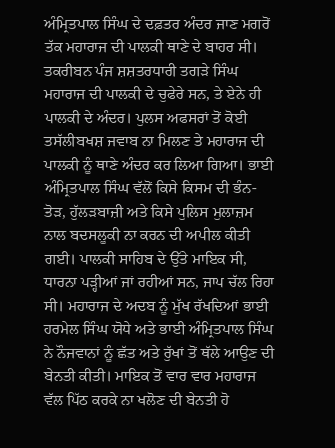ਅੰਮ੍ਰਿਤਪਾਲ ਸਿੰਘ ਦੇ ਦਫ਼ਤਰ ਅੰਦਰ ਜਾਣ ਮਗਰੋਂ ਤੱਕ ਮਹਾਰਾਜ ਦੀ ਪਾਲਕੀ ਥਾਣੇ ਦੇ ਬਾਹਰ ਸੀ। ਤਕਰੀਬਨ ਪੰਜ ਸ਼ਸ਼ਤਰਧਾਰੀ ਤਗੜੇ ਸਿੰਘ ਮਹਾਰਾਜ ਦੀ ਪਾਲਕੀ ਦੇ ਚੁਫੇਰੇ ਸਨ, ਤੇ ਏਨੇ ਹੀ ਪਾਲਕੀ ਦੇ ਅੰਦਰ। ਪੁਲਸ ਅਫਸਰਾਂ ਤੋਂ ਕੋਈ ਤਸੱਲੀਬਖਸ਼ ਜਵਾਬ ਨਾ ਮਿਲਣ ਤੇ ਮਹਾਰਾਜ ਦੀ ਪਾਲਕੀ ਨੂੰ ਥਾਣੇ ਅੰਦਰ ਕਰ ਲਿਆ ਗਿਆ। ਭਾਈ ਅੰਮ੍ਰਿਤਪਾਲ ਸਿੰਘ ਵੱਲੋਂ ਕਿਸੇ ਕਿਸਮ ਦੀ ਭੰਨ-ਤੋੜ, ਹੁੱਲੜਬਾਜ਼ੀ ਅਤੇ ਕਿਸੇ ਪੁਲਿਸ ਮੁਲਾਜ਼ਮ ਨਾਲ ਬਦਸਲੂਕੀ ਨਾ ਕਰਨ ਦੀ ਅਪੀਲ ਕੀਤੀ ਗਈ। ਪਾਲਕੀ ਸਾਹਿਬ ਦੇ ਉੱਤੇ ਮਾਇਕ ਸੀ, ਧਾਰਨਾ ਪੜ੍ਹੀਆਂ ਜਾਂ ਰਹੀਆਂ ਸਨ, ਜਾਪ ਚੱਲ ਰਿਹਾ ਸੀ। ਮਹਾਰਾਜ ਦੇ ਅਦਬ ਨੂੰ ਮੁੱਖ ਰੱਖਦਿਆਂ ਭਾਈ ਹਰਮੇਲ ਸਿੰਘ ਯੋਧੇ ਅਤੇ ਭਾਈ ਅੰਮ੍ਰਿਤਪਾਲ ਸਿੰਘ ਨੇ ਨੌਜਵਾਨਾਂ ਨੂੰ ਛੱਤ ਅਤੇ ਰੁੱਖਾਂ ਤੋਂ ਥੱਲੇ ਆਉਣ ਦੀ ਬੇਨਤੀ ਕੀਤੀ। ਮਾਇਕ ਤੋਂ ਵਾਰ ਵਾਰ ਮਹਾਰਾਜ ਵੱਲ ਪਿੱਠ ਕਰਕੇ ਨਾ ਖਲੋਣ ਦੀ ਬੇਨਤੀ ਹੋ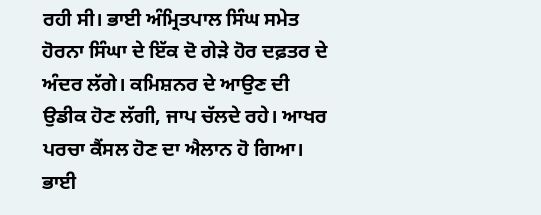ਰਹੀ ਸੀ। ਭਾਈ ਅੰਮ੍ਰਿਤਪਾਲ ਸਿੰਘ ਸਮੇਤ ਹੋਰਨਾ ਸਿੰਘਾ ਦੇ ਇੱਕ ਦੋ ਗੇੜੇ ਹੋਰ ਦਫ਼ਤਰ ਦੇ ਅੰਦਰ ਲੱਗੇ। ਕਮਿਸ਼ਨਰ ਦੇ ਆਉਣ ਦੀ ਉਡੀਕ ਹੋਣ ਲੱਗੀ, ਜਾਪ ਚੱਲਦੇ ਰਹੇ। ਆਖਰ ਪਰਚਾ ਕੈਂਸਲ ਹੋਣ ਦਾ ਐਲਾਨ ਹੋ ਗਿਆ। ਭਾਈ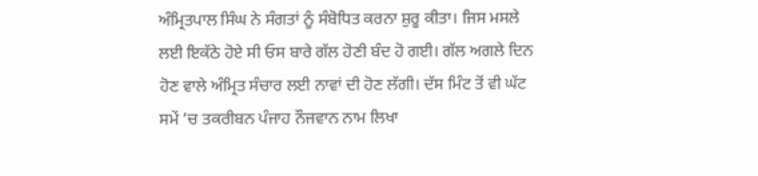ਅੰਮ੍ਰਿਤਪਾਲ ਸਿੰਘ ਨੇ ਸੰਗਤਾਂ ਨੂੰ ਸੰਬੋਧਿਤ ਕਰਨਾ ਸ਼ੁਰੂ ਕੀਤਾ। ਜਿਸ ਮਸਲੇ ਲਈ ਇਕੱਠੇ ਹੋਏ ਸੀ ਓਸ ਬਾਰੇ ਗੱਲ ਹੋਣੀ ਬੰਦ ਹੋ ਗਈ। ਗੱਲ ਅਗਲੇ ਦਿਨ ਹੋਣ ਵਾਲੇ ਅੰਮ੍ਰਿਤ ਸੰਚਾਰ ਲਈ ਨਾਵਾਂ ਦੀ ਹੋਣ ਲੱਗੀ। ਦੱਸ ਮਿੰਟ ਤੋਂ ਵੀ ਘੱਟ ਸਮੇਂ ‘ਚ ਤਕਰੀਬਨ ਪੰਜਾਹ ਨੌਜਵਾਨ ਨਾਮ ਲਿਖਾ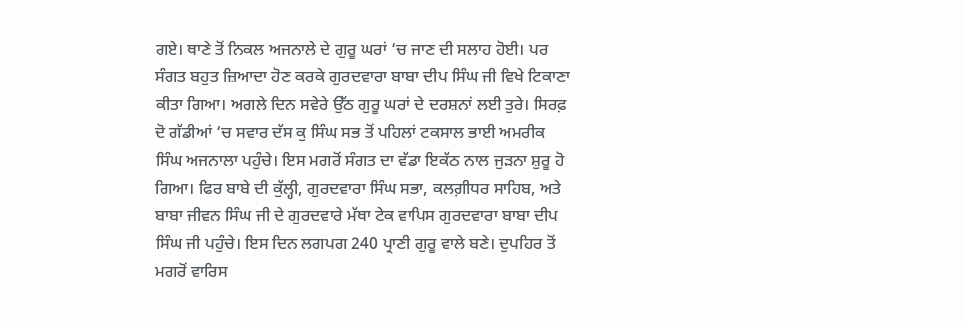ਗਏ। ਥਾਣੇ ਤੋਂ ਨਿਕਲ ਅਜਨਾਲੇ ਦੇ ਗੁਰੂ ਘਰਾਂ ‘ਚ ਜਾਣ ਦੀ ਸਲਾਹ ਹੋਈ। ਪਰ ਸੰਗਤ ਬਹੁਤ ਜ਼ਿਆਦਾ ਹੋਣ ਕਰਕੇ ਗੁਰਦਵਾਰਾ ਬਾਬਾ ਦੀਪ ਸਿੰਘ ਜੀ ਵਿਖੇ ਟਿਕਾਣਾ ਕੀਤਾ ਗਿਆ। ਅਗਲੇ ਦਿਨ ਸਵੇਰੇ ਉੱਠ ਗੁਰੂ ਘਰਾਂ ਦੇ ਦਰਸ਼ਨਾਂ ਲਈ ਤੁਰੇ। ਸਿਰਫ਼ ਦੋ ਗੱਡੀਆਂ ‘ਚ ਸਵਾਰ ਦੱਸ ਕੁ ਸਿੰਘ ਸਭ ਤੋਂ ਪਹਿਲਾਂ ਟਕਸਾਲ ਭਾਈ ਅਮਰੀਕ ਸਿੰਘ ਅਜਨਾਲਾ ਪਹੁੰਚੇ। ਇਸ ਮਗਰੋਂ ਸੰਗਤ ਦਾ ਵੱਡਾ ਇਕੱਠ ਨਾਲ ਜੁੜਨਾ ਸ਼ੁਰੂ ਹੋ ਗਿਆ। ਫਿਰ ਬਾਬੇ ਦੀ ਕੁੱਲ੍ਹੀ, ਗੁਰਦਵਾਰਾ ਸਿੰਘ ਸਭਾ, ਕਲਗ਼ੀਧਰ ਸਾਹਿਬ, ਅਤੇ ਬਾਬਾ ਜੀਵਨ ਸਿੰਘ ਜੀ ਦੇ ਗੁਰਦਵਾਰੇ ਮੱਥਾ ਟੇਕ ਵਾਪਿਸ ਗੁਰਦਵਾਰਾ ਬਾਬਾ ਦੀਪ ਸਿੰਘ ਜੀ ਪਹੁੰਚੇ। ਇਸ ਦਿਨ ਲਗਪਗ 240 ਪ੍ਰਾਣੀ ਗੁਰੂ ਵਾਲੇ ਬਣੇ। ਦੁਪਹਿਰ ਤੋਂ ਮਗਰੋਂ ਵਾਰਿਸ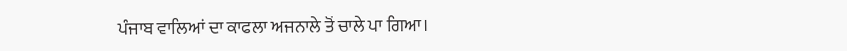ਪੰਜਾਬ ਵਾਲਿਆਂ ਦਾ ਕਾਫਲਾ ਅਜਨਾਲੇ ਤੋਂ ਚਾਲੇ ਪਾ ਗਿਆ।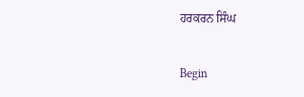ਹਰਕਰਨ ਸਿੰਘ

Begin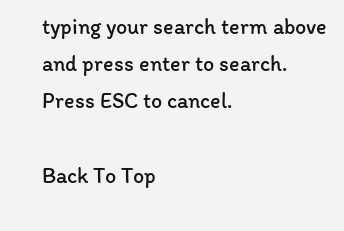typing your search term above and press enter to search. Press ESC to cancel.

Back To Top